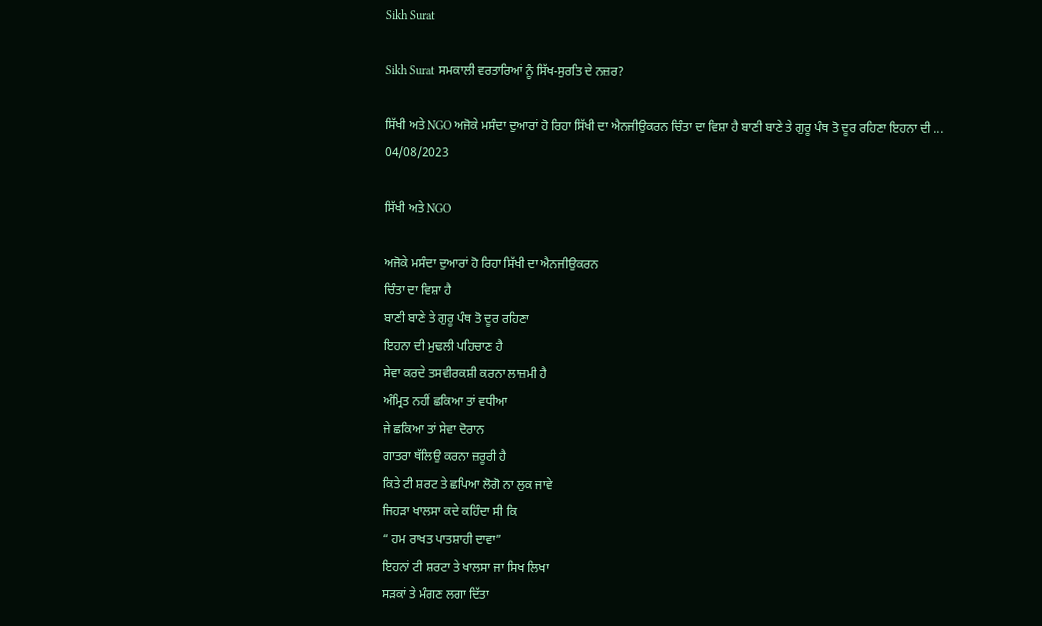Sikh Surat

Sikh Surat ਸਮਕਾਲੀ ਵਰਤਾਰਿਆਂ ਨੂੰ ਸਿੱਖ-ਸੁਰਤਿ ਦੇ ਨਜ਼ਰ?

ਸਿੱਖੀ ਅਤੇ NGO ਅਜੋਕੇ ਮਸੰਦਾ ਦੁਆਰਾਂ ਹੋ ਰਿਹਾ ਸਿੱਖੀ ਦਾ ਐਨਜੀਉਕਰਨ ਚਿੰਤਾ ਦਾ ਵਿਸ਼ਾ ਹੈ ਬਾਣੀ ਬਾਣੇ ਤੇ ਗੁਰੂ ਪੰਥ ਤੋ ਦੂਰ ਰਹਿਣਾ ਇਹਨਾ ਦੀ ...
04/08/2023

ਸਿੱਖੀ ਅਤੇ NGO

ਅਜੋਕੇ ਮਸੰਦਾ ਦੁਆਰਾਂ ਹੋ ਰਿਹਾ ਸਿੱਖੀ ਦਾ ਐਨਜੀਉਕਰਨ
ਚਿੰਤਾ ਦਾ ਵਿਸ਼ਾ ਹੈ
ਬਾਣੀ ਬਾਣੇ ਤੇ ਗੁਰੂ ਪੰਥ ਤੋ ਦੂਰ ਰਹਿਣਾ
ਇਹਨਾ ਦੀ ਮੁਢਲੀ ਪਹਿਚਾਣ ਹੈ
ਸੇਵਾ ਕਰਦੇ ਤਸਵੀਰਕਸ਼ੀ ਕਰਨਾ ਲਾਜ਼ਮੀ ਹੈ
ਅੰਮ੍ਰਿਤ ਨਹੀਂ ਛਕਿਆ ਤਾਂ ਵਧੀਆ
ਜੇ ਛਕਿਆ ਤਾਂ ਸੇਵਾ ਦੋਰਾਨ
ਗਾਤਰਾ ਥੱਲਿਉ ਕਰਨਾ ਜ਼ਰੂਰੀ ਹੈ
ਕਿਤੇ ਟੀ ਸ਼ਰਟ ਤੇ ਛਪਿਆ ਲੋਗੋ ਨਾ ਲੁਕ ਜਾਵੇ
ਜਿਹੜਾ ਖਾਲਸਾ ਕਦੇ ਕਹਿੰਦਾ ਸੀ ਕਿ
“ ਹਮ ਰਾਖਤ ਪਾਤਸ਼ਾਹੀ ਦਾਵਾ”
ਇਹਨਾਂ ਟੀ ਸ਼ਰਟਾ ਤੇ ਖਾਲਸਾ ਜਾ ਸਿਖ ਲਿਖਾ
ਸੜਕਾਂ ਤੇ ਮੰਗਣ ਲਗਾ ਦਿੱਤਾ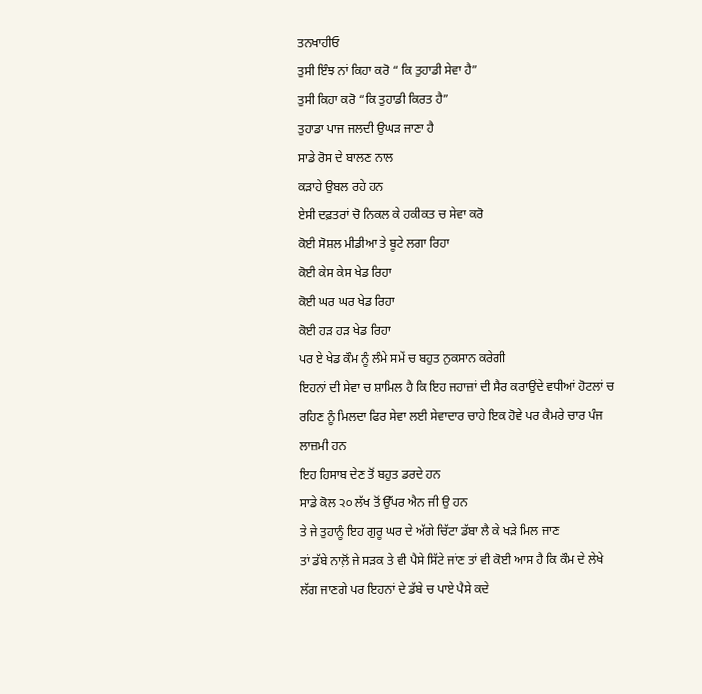ਤਨਖਾਹੀਓ
ਤੁਸੀ ਇੰਝ ਨਾਂ ਕਿਹਾ ਕਰੋ “ ਕਿ ਤੁਹਾਡੀ ਸੇਵਾ ਹੈ”
ਤੁਸੀ ਕਿਹਾ ਕਰੋ “ਕਿ ਤੁਹਾਡੀ ਕਿਰਤ ਹੈ”
ਤੁਹਾਡਾ ਪਾਜ ਜਲਦੀ ਉਘੜ ਜਾਣਾ ਹੈ
ਸਾਡੇ ਰੋਸ ਦੇ ਬਾਲਣ ਨਾਲ
ਕੜਾਹੇ ਉਬਲ ਰਹੇ ਹਨ
ਏਸੀ ਦਫ਼ਤਰਾਂ ਚੋ ਨਿਕਲ ਕੇ ਹਕੀਕਤ ਚ ਸੇਵਾ ਕਰੋ
ਕੋਈ ਸੋਸ਼ਲ ਮੀਡੀਆ ਤੇ ਬੂਟੇ ਲਗਾ ਰਿਹਾ
ਕੋਈ ਕੇਸ ਕੇਸ ਖੇਡ ਰਿਹਾ
ਕੋਈ ਘਰ ਘਰ ਖੇਡ ਰਿਹਾ
ਕੋਈ ਹੜ ਹੜ ਖੇਡ ਰਿਹਾ
ਪਰ ਏ ਖੇਡ ਕੌਮ ਨੂੰ ਲੰਮੇ ਸਮੇਂ ਚ ਬਹੁਤ ਨੁਕਸਾਨ ਕਰੇਗੀ
ਇਹਨਾਂ ਦੀ ਸੇਵਾ ਚ ਸ਼ਾਮਿਲ ਹੈ ਕਿ ਇਹ ਜਹਾਜ਼ਾਂ ਦੀ ਸੈਰ ਕਰਾਉਂਦੇ ਵਧੀਆਂ ਹੋਟਲਾਂ ਚ ਰਹਿਣ ਨੂੰ ਮਿਲਦਾ ਫਿਰ ਸੇਵਾ ਲਈ ਸੇਵਾਦਾਰ ਚਾਹੇ ਇਕ ਹੋਵੇ ਪਰ ਕੈਮਰੇ ਚਾਰ ਪੰਜ ਲਾਜ਼ਮੀ ਹਨ
ਇਹ ਹਿਸਾਬ ਦੇਣ ਤੋਂ ਬਹੁਤ ਡਰਦੇ ਹਨ
ਸਾਡੇ ਕੋਲ ੨੦ ਲੱਖ ਤੋਂ ਉੱਪਰ ਐਨ ਜੀ ਉ ਹਨ
ਤੇ ਜੇ ਤੁਹਾਨੂੰ ਇਹ ਗੁਰੂ ਘਰ ਦੇ ਅੱਗੇ ਚਿੱਟਾ ਡੱਬਾ ਲੈ ਕੇ ਖੜੇ ਮਿਲ ਜਾਣ
ਤਾਂ ਡੱਬੇ ਨਾਲ਼ੋਂ ਜੇ ਸੜਕ ਤੇ ਵੀ ਪੈਸੇ ਸਿੱਟੇ ਜਾਂਣ ਤਾਂ ਵੀ ਕੋਈ ਆਸ ਹੈ ਕਿ ਕੌਮ ਦੇ ਲੇਖੇ ਲੱਗ ਜਾਣਗੇ ਪਰ ਇਹਨਾਂ ਦੇ ਡੱਬੇ ਚ ਪਾਏ ਪੈਸੇ ਕਦੇ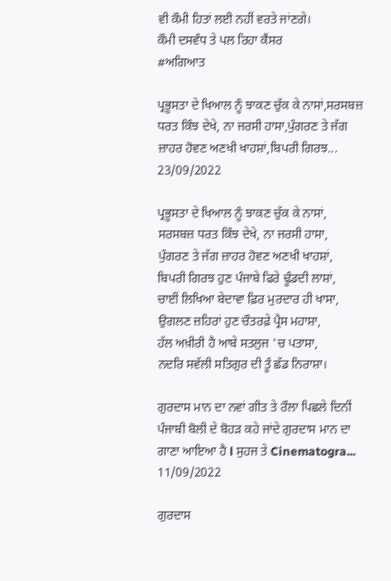ਵੀ ਕੌਮੀ ਹਿਤਾਂ ਲਈ ਨਹੀਂ ਵਰਤੇ ਜਾਂਣਗੇ।
ਕੌਮੀ ਦਸਵੰਧ ਤੇ ਪਲ ਰਿਹਾ ਕੈਂਸਰ
#ਅਗਿਆਤ

ਪ੍ਰਭੂਸਤਾ ਦੇ ਖਿਆਲ ਨੂੰ ਝਾਕਣ ਚੁੱਕ ਕੇ ਨਾਸਾਂ,ਸਰਸਬਜ਼ ਧਰਤ ਕਿੰਝ ਦੇਖੇ, ਨਾ ਜਰਸੀ ਹਾਸਾ,ਪੁੰਗਰਣ ਤੇ ਜੱਗ ਜ਼ਾਹਰ ਹੋਵਣ ਅਣਖੀ ਖਾਹਸ਼ਾਂ,ਬਿਪਰੀ ਗਿਰਝ...
23/09/2022

ਪ੍ਰਭੂਸਤਾ ਦੇ ਖਿਆਲ ਨੂੰ ਝਾਕਣ ਚੁੱਕ ਕੇ ਨਾਸਾਂ,
ਸਰਸਬਜ਼ ਧਰਤ ਕਿੰਝ ਦੇਖੇ, ਨਾ ਜਰਸੀ ਹਾਸਾ,
ਪੁੰਗਰਣ ਤੇ ਜੱਗ ਜ਼ਾਹਰ ਹੋਵਣ ਅਣਖੀ ਖਾਹਸ਼ਾਂ,
ਬਿਪਰੀ ਗਿਰਝ ਹੁਣ ਪੰਜਾਬੇ ਫਿਰੇ ਢੂੰਡਦੀ ਲਾਸ਼ਾਂ,
ਚਾਈਂ ਲਿਖਿਆ ਬੇਦਾਵਾ ਫ਼ਿਰ ਮੁਰਦਾਰ ਹੀ ਖਾਸਾ,
ਉਗਲਣ ਜ਼ਹਿਰਾਂ ਹੁਣ ਚੌਤਰਫ਼ੇ ਪ੍ਰੈਸ ਮਹਾਸ਼ਾ,
ਹੱਲ ਅਖ਼ੀਰੀ ਹੈ ਆਬੇ ਸਤਲੁਜ 'ਚ ਪਤਾਸਾ,
ਨਦਰਿ ਸਵੱਲੀ ਸਤਿਗੁਰ ਦੀ ਤੂੰ ਛੱਡ ਨਿਰਾਸ਼ਾ।

ਗੁਰਦਾਸ ਮਾਨ ਦਾ ਨਵਾਂ ਗੀਤ ਤੇ ਰੌਲਾ ਪਿਛਲੇ ਦਿਨੀਂ ਪੰਜਾਬੀ ਬੋਲੀ ਦੇ ਬੋਹੜ ਕਹੇ ਜਾਂਦੇ ਗੁਰਦਾਸ ਮਾਨ ਦਾ ਗਾਣਾ ਆਇਆ ਹੈ l ਸੁਹਜ ਤੇ Cinematogra...
11/09/2022

ਗੁਰਦਾਸ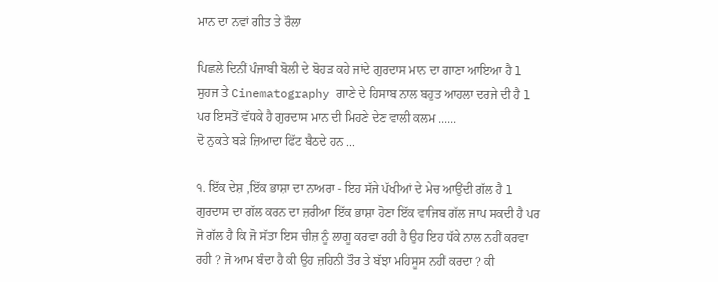ਮਾਨ ਦਾ ਨਵਾਂ ਗੀਤ ਤੇ ਰੌਲਾ

ਪਿਛਲੇ ਦਿਨੀਂ ਪੰਜਾਬੀ ਬੋਲੀ ਦੇ ਬੋਹੜ ਕਹੇ ਜਾਂਦੇ ਗੁਰਦਾਸ ਮਾਨ ਦਾ ਗਾਣਾ ਆਇਆ ਹੈ l ਸੁਹਜ ਤੇ Cinematography ਗਾਣੇ ਦੇ ਹਿਸਾਬ ਨਾਲ ਬਹੁਤ ਆਹਲਾ ਦਰਜੇ ਦੀ ਹੈ l ਪਰ ਇਸਤੋਂ ਵੱਧਕੇ ਹੈ ਗੁਰਦਾਸ ਮਾਨ ਦੀ ਮਿਹਣੇ ਦੇਣ ਵਾਲੀ ਕਲਮ ......
ਦੋ ਨੁਕਤੇ ਬੜੇ ਜ਼ਿਆਦਾ ਫਿੱਟ ਬੈਠਦੇ ਹਨ ...

੧. ਇੱਕ ਦੇਸ਼ ,ਇੱਕ ਭਾਸ਼ਾ ਦਾ ਨਾਅਰਾ - ਇਹ ਸੱਜੇ ਪੱਖੀਆਂ ਦੇ ਮੇਚ ਆਉਂਦੀ ਗੱਲ ਹੈ l ਗੁਰਦਾਸ ਦਾ ਗੱਲ ਕਰਨ ਦਾ ਜ਼ਰੀਆ ਇੱਕ ਭਾਸ਼ਾ ਹੋਣਾ ਇੱਕ ਵਾਜਿਬ ਗੱਲ ਜਾਪ ਸਕਦੀ ਹੈ ਪਰ ਜੋ ਗੱਲ ਹੈ ਕਿ ਜੋ ਸੱਤਾ ਇਸ ਚੀਜ਼ ਨੂੰ ਲਾਗੂ ਕਰਵਾ ਰਹੀ ਹੈ ਉਹ ਇਹ ਧੱਕੇ ਨਾਲ ਨਹੀਂ ਕਰਵਾ ਰਹੀ ? ਜੋ ਆਮ ਬੰਦਾ ਹੈ ਕੀ ਉਹ ਜ਼ਹਿਨੀ ਤੌਰ ਤੇ ਬੱਝਾ ਮਹਿਸੂਸ ਨਹੀਂ ਕਰਦਾ ? ਕੀ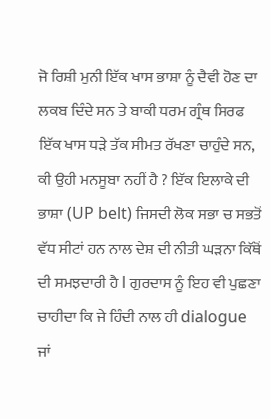ਜੋ ਰਿਸ਼ੀ ਮੁਨੀ ਇੱਕ ਖਾਸ ਭਾਸ਼ਾ ਨੂੰ ਦੈਵੀ ਹੋਣ ਦਾ ਲਕਬ ਦਿੰਦੇ ਸਨ ਤੇ ਬਾਕੀ ਧਰਮ ਗ੍ਰੰਥ ਸਿਰਫ ਇੱਕ ਖਾਸ ਧੜੇ ਤੱਕ ਸੀਮਤ ਰੱਖਣਾ ਚਾਹੁੰਦੇ ਸਨ, ਕੀ ਉਹੀ ਮਨਸੂਬਾ ਨਹੀਂ ਹੈ ? ਇੱਕ ਇਲਾਕੇ ਦੀ ਭਾਸ਼ਾ (UP belt) ਜਿਸਦੀ ਲੋਕ ਸਭਾ ਚ ਸਭਤੋਂ ਵੱਧ ਸੀਟਾਂ ਹਨ ਨਾਲ ਦੇਸ਼ ਦੀ ਨੀਤੀ ਘੜਨਾ ਕਿੱਥੋਂ ਦੀ ਸਮਝਦਾਰੀ ਹੈ l ਗੁਰਦਾਸ ਨੂੰ ਇਹ ਵੀ ਪੁਛਣਾ ਚਾਹੀਦਾ ਕਿ ਜੇ ਹਿੰਦੀ ਨਾਲ ਹੀ dialogue ਜਾਂ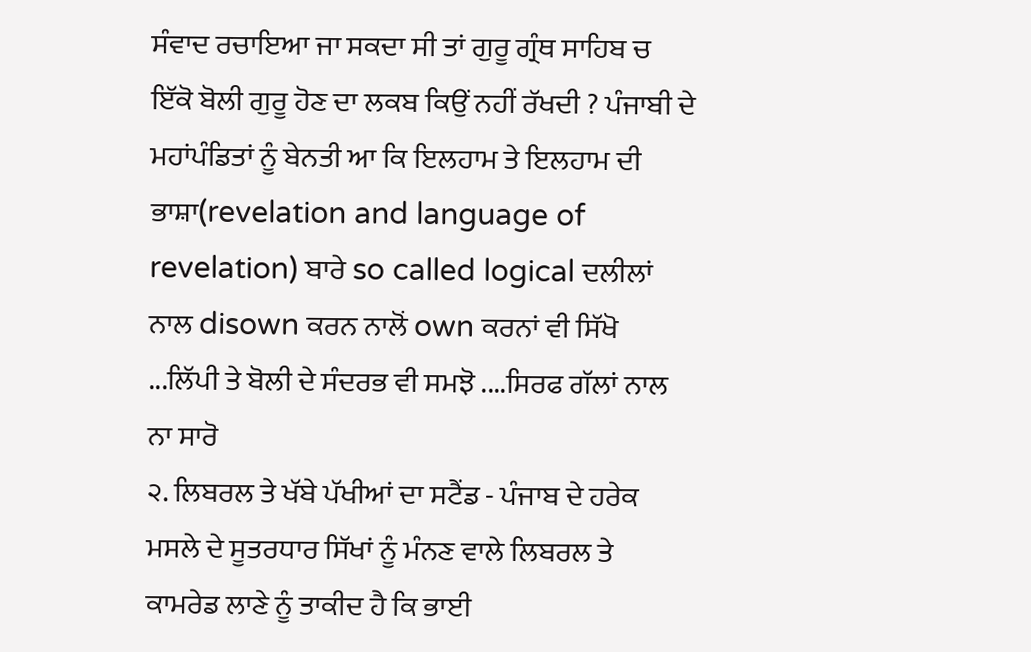ਸੰਵਾਦ ਰਚਾਇਆ ਜਾ ਸਕਦਾ ਸੀ ਤਾਂ ਗੁਰੂ ਗ੍ਰੰਥ ਸਾਹਿਬ ਚ ਇੱਕੋ ਬੋਲੀ ਗੁਰੂ ਹੋਣ ਦਾ ਲਕਬ ਕਿਉਂ ਨਹੀਂ ਰੱਖਦੀ ? ਪੰਜਾਬੀ ਦੇ ਮਹਾਂਪੰਡਿਤਾਂ ਨੂੰ ਬੇਨਤੀ ਆ ਕਿ ਇਲਹਾਮ ਤੇ ਇਲਹਾਮ ਦੀ ਭਾਸ਼ਾ(revelation and language of revelation) ਬਾਰੇ so called logical ਦਲੀਲਾਂ ਨਾਲ disown ਕਰਨ ਨਾਲੋਂ own ਕਰਨਾਂ ਵੀ ਸਿੱਖੋ ...ਲਿੱਪੀ ਤੇ ਬੋਲੀ ਦੇ ਸੰਦਰਭ ਵੀ ਸਮਝੋ ....ਸਿਰਫ ਗੱਲਾਂ ਨਾਲ ਨਾ ਸਾਰੋ
੨. ਲਿਬਰਲ ਤੇ ਖੱਬੇ ਪੱਖੀਆਂ ਦਾ ਸਟੈਂਡ - ਪੰਜਾਬ ਦੇ ਹਰੇਕ ਮਸਲੇ ਦੇ ਸੂਤਰਧਾਰ ਸਿੱਖਾਂ ਨੂੰ ਮੰਨਣ ਵਾਲੇ ਲਿਬਰਲ ਤੇ ਕਾਮਰੇਡ ਲਾਣੇ ਨੂੰ ਤਾਕੀਦ ਹੈ ਕਿ ਭਾਈ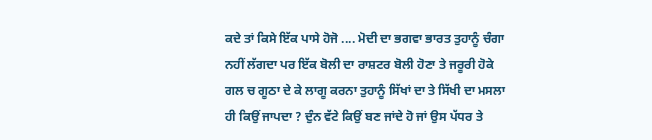ਕਦੇ ਤਾਂ ਕਿਸੇ ਇੱਕ ਪਾਸੇ ਹੋਜੋ .... ਮੋਦੀ ਦਾ ਭਗਵਾ ਭਾਰਤ ਤੁਹਾਨੂੰ ਚੰਗਾ ਨਹੀਂ ਲੱਗਦਾ ਪਰ ਇੱਕ ਬੋਲੀ ਦਾ ਰਾਸ਼ਟਰ ਬੋਲੀ ਹੋਣਾ ਤੇ ਜਰੂਰੀ ਹੋਕੇ ਗਲ ਚ ਗੂਠਾ ਦੇ ਕੇ ਲਾਗੂ ਕਰਨਾ ਤੁਹਾਨੂੰ ਸਿੱਖਾਂ ਦਾ ਤੇ ਸਿੱਖੀ ਦਾ ਮਸਲਾ ਹੀ ਕਿਉਂ ਜਾਪਦਾ ? ਦੁੰਨ ਵੱਟੇ ਕਿਉਂ ਬਣ ਜਾਂਦੇ ਹੋ ਜਾਂ ਉਸ ਪੱਧਰ ਤੇ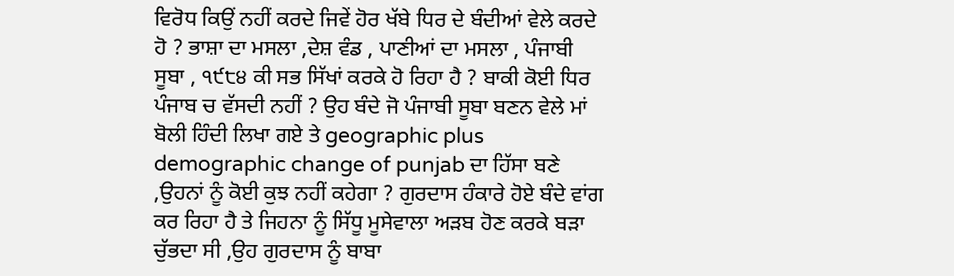ਵਿਰੋਧ ਕਿਉਂ ਨਹੀਂ ਕਰਦੇ ਜਿਵੇਂ ਹੋਰ ਖੱਬੇ ਧਿਰ ਦੇ ਬੰਦੀਆਂ ਵੇਲੇ ਕਰਦੇ ਹੋ ? ਭਾਸ਼ਾ ਦਾ ਮਸਲਾ ,ਦੇਸ਼ ਵੰਡ , ਪਾਣੀਆਂ ਦਾ ਮਸਲਾ , ਪੰਜਾਬੀ ਸੂਬਾ , ੧੯੮੪ ਕੀ ਸਭ ਸਿੱਖਾਂ ਕਰਕੇ ਹੋ ਰਿਹਾ ਹੈ ? ਬਾਕੀ ਕੋਈ ਧਿਰ ਪੰਜਾਬ ਚ ਵੱਸਦੀ ਨਹੀਂ ? ਉਹ ਬੰਦੇ ਜੋ ਪੰਜਾਬੀ ਸੂਬਾ ਬਣਨ ਵੇਲੇ ਮਾਂ ਬੋਲੀ ਹਿੰਦੀ ਲਿਖਾ ਗਏ ਤੇ geographic plus demographic change of punjab ਦਾ ਹਿੱਸਾ ਬਣੇ ,ਉਹਨਾਂ ਨੂੰ ਕੋਈ ਕੁਝ ਨਹੀਂ ਕਹੇਗਾ ? ਗੁਰਦਾਸ ਹੰਕਾਰੇ ਹੋਏ ਬੰਦੇ ਵਾਂਗ ਕਰ ਰਿਹਾ ਹੈ ਤੇ ਜਿਹਨਾ ਨੂੰ ਸਿੱਧੂ ਮੂਸੇਵਾਲਾ ਅੜਬ ਹੋਣ ਕਰਕੇ ਬੜਾ ਚੁੱਭਦਾ ਸੀ ,ਉਹ ਗੁਰਦਾਸ ਨੂੰ ਬਾਬਾ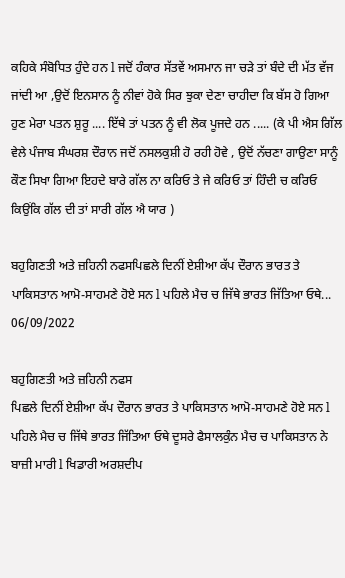ਕਹਿਕੇ ਸੰਬੋਧਿਤ ਹੁੰਦੇ ਹਨ l ਜਦੋਂ ਹੰਕਾਰ ਸੱਤਵੇਂ ਅਸਮਾਨ ਜਾ ਚੜੇ ਤਾਂ ਬੰਦੇ ਦੀ ਮੱਤ ਵੱਜ ਜਾਂਦੀ ਆ ,ਉਦੋਂ ਇਨਸਾਨ ਨੂੰ ਨੀਵਾਂ ਹੋਕੇ ਸਿਰ ਝੁਕਾ ਦੇਣਾ ਚਾਹੀਦਾ ਕਿ ਬੱਸ ਹੋ ਗਿਆ ਹੁਣ ਮੇਰਾ ਪਤਨ ਸ਼ੁਰੂ .... ਇੱਥੇ ਤਾਂ ਪਤਨ ਨੂੰ ਵੀ ਲੋਕ ਪੂਜਦੇ ਹਨ ..... (ਕੇ ਪੀ ਐਸ ਗਿੱਲ ਵੇਲੇ ਪੰਜਾਬ ਸੰਘਰਸ਼ ਦੌਰਾਨ ਜਦੋਂ ਨਸਲਕੁਸ਼ੀ ਹੋ ਰਹੀ ਹੋਵੇ , ਉਦੋਂ ਨੱਚਣਾ ਗਾਉਣਾ ਸਾਨੂੰ ਕੌਣ ਸਿਖਾ ਗਿਆ ਇਹਦੇ ਬਾਰੇ ਗੱਲ ਨਾ ਕਰਿਓ ਤੇ ਜੇ ਕਰਿਓ ਤਾਂ ਹਿੰਦੀ ਚ ਕਰਿਓ ਕਿਉਂਕਿ ਗੱਲ ਦੀ ਤਾਂ ਸਾਰੀ ਗੱਲ ਐ ਯਾਰ )

ਬਹੁਗਿਣਤੀ ਅਤੇ ਜ਼ਹਿਨੀ ਨਫਸਪਿਛਲੇ ਦਿਨੀਂ ਏਸ਼ੀਆ ਕੱਪ ਦੌਰਾਨ ਭਾਰਤ ਤੇ ਪਾਕਿਸਤਾਨ ਆਮੋ-ਸਾਹਮਣੇ ਹੋਏ ਸਨ l ਪਹਿਲੇ ਮੈਚ ਚ ਜਿੱਥੇ ਭਾਰਤ ਜਿੱਤਿਆ ਓਥੇ...
06/09/2022

ਬਹੁਗਿਣਤੀ ਅਤੇ ਜ਼ਹਿਨੀ ਨਫਸ
ਪਿਛਲੇ ਦਿਨੀਂ ਏਸ਼ੀਆ ਕੱਪ ਦੌਰਾਨ ਭਾਰਤ ਤੇ ਪਾਕਿਸਤਾਨ ਆਮੋ-ਸਾਹਮਣੇ ਹੋਏ ਸਨ l ਪਹਿਲੇ ਮੈਚ ਚ ਜਿੱਥੇ ਭਾਰਤ ਜਿੱਤਿਆ ਓਥੇ ਦੂਸਰੇ ਫੈਸਾਲਕੁੰਨ ਮੈਚ ਚ ਪਾਕਿਸਤਾਨ ਨੇ ਬਾਜ਼ੀ ਮਾਰੀ l ਖਿਡਾਰੀ ਅਰਸ਼ਦੀਪ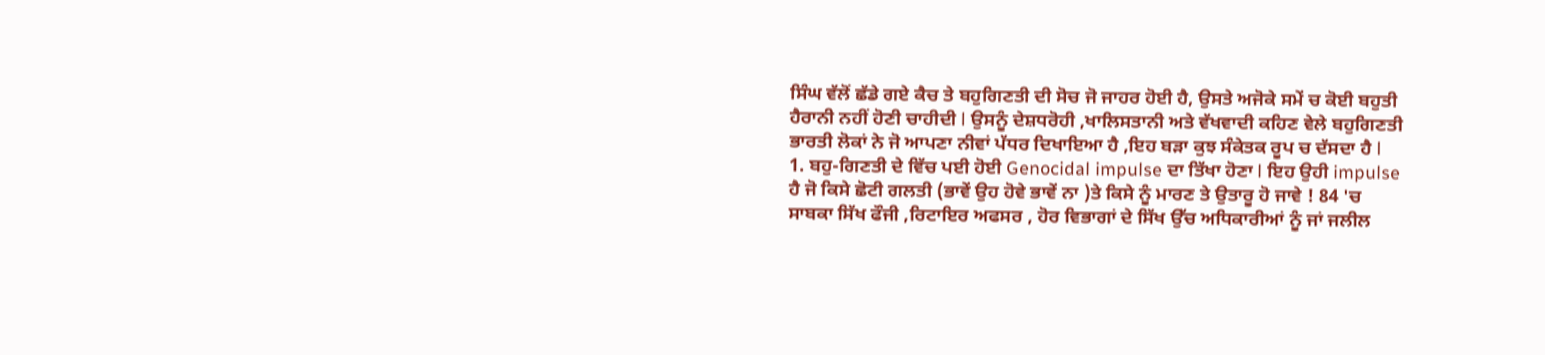ਸਿੰਘ ਵੱਲੋਂ ਛੱਡੇ ਗਏ ਕੈਚ ਤੇ ਬਹੁਗਿਣਤੀ ਦੀ ਸੋਚ ਜੋ ਜਾਹਰ ਹੋਈ ਹੈ, ਉਸਤੇ ਅਜੋਕੇ ਸਮੇਂ ਚ ਕੋਈ ਬਹੁਤੀ ਹੈਰਾਨੀ ਨਹੀਂ ਹੋਣੀ ਚਾਹੀਦੀ l ਉਸਨੂੰ ਦੇਸ਼ਧਰੋਹੀ ,ਖਾਲਿਸਤਾਨੀ ਅਤੇ ਵੱਖਵਾਦੀ ਕਹਿਣ ਵੇਲੇ ਬਹੁਗਿਣਤੀ ਭਾਰਤੀ ਲੋਕਾਂ ਨੇ ਜੋ ਆਪਣਾ ਨੀਵਾਂ ਪੱਧਰ ਦਿਖਾਇਆ ਹੈ ,ਇਹ ਬੜਾ ਕੁਝ ਸੰਕੇਤਕ ਰੂਪ ਚ ਦੱਸਦਾ ਹੈ l
1. ਬਹੁ-ਗਿਣਤੀ ਦੇ ਵਿੱਚ ਪਈ ਹੋਈ Genocidal impulse ਦਾ ਤਿੱਖਾ ਹੋਣਾ l ਇਹ ਉਹੀ impulse ਹੈ ਜੋ ਕਿਸੇ ਛੋਟੀ ਗਲਤੀ (ਭਾਵੇਂ ਉਹ ਹੋਵੇ ਭਾਵੇਂ ਨਾ )ਤੇ ਕਿਸੇ ਨੂੰ ਮਾਰਣ ਤੇ ਉਤਾਰੂ ਹੋ ਜਾਵੇ ! 84 'ਚ ਸਾਬਕਾ ਸਿੱਖ ਫੌਜੀ ,ਰਿਟਾਇਰ ਅਫਸਰ , ਹੋਰ ਵਿਭਾਗਾਂ ਦੇ ਸਿੱਖ ਉੱਚ ਅਧਿਕਾਰੀਆਂ ਨੂੰ ਜਾਂ ਜਲੀਲ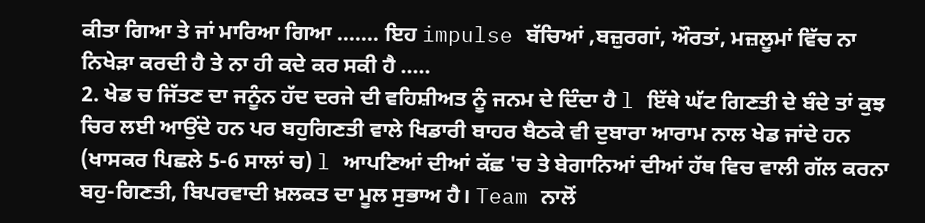ਕੀਤਾ ਗਿਆ ਤੇ ਜਾਂ ਮਾਰਿਆ ਗਿਆ ....... ਇਹ impulse ਬੱਚਿਆਂ ,ਬਜ਼ੁਰਗਾਂ, ਔਰਤਾਂ, ਮਜ਼ਲੂਮਾਂ ਵਿੱਚ ਨਾ ਨਿਖੇੜਾ ਕਰਦੀ ਹੈ ਤੇ ਨਾ ਹੀ ਕਦੇ ਕਰ ਸਕੀ ਹੈ .....
2. ਖੇਡ ਚ ਜਿੱਤਣ ਦਾ ਜਨੂੰਨ ਹੱਦ ਦਰਜੇ ਦੀ ਵਹਿਸ਼ੀਅਤ ਨੂੰ ਜਨਮ ਦੇ ਦਿੰਦਾ ਹੈ l ਇੱਥੇ ਘੱਟ ਗਿਣਤੀ ਦੇ ਬੰਦੇ ਤਾਂ ਕੁਝ ਚਿਰ ਲਈ ਆਉਂਦੇ ਹਨ ਪਰ ਬਹੁਗਿਣਤੀ ਵਾਲੇ ਖਿਡਾਰੀ ਬਾਹਰ ਬੈਠਕੇ ਵੀ ਦੁਬਾਰਾ ਆਰਾਮ ਨਾਲ ਖੇਡ ਜਾਂਦੇ ਹਨ (ਖਾਸਕਰ ਪਿਛਲੇ 5-6 ਸਾਲਾਂ ਚ) l ਆਪਣਿਆਂ ਦੀਆਂ ਕੱਛ 'ਚ ਤੇ ਬੇਗਾਨਿਆਂ ਦੀਆਂ ਹੱਥ ਵਿਚ ਵਾਲੀ ਗੱਲ ਕਰਨਾ ਬਹੁ-ਗਿਣਤੀ, ਬਿਪਰਵਾਦੀ ਖ਼ਲਕਤ ਦਾ ਮੂਲ ਸੁਭਾਅ ਹੈ। Team ਨਾਲੋਂ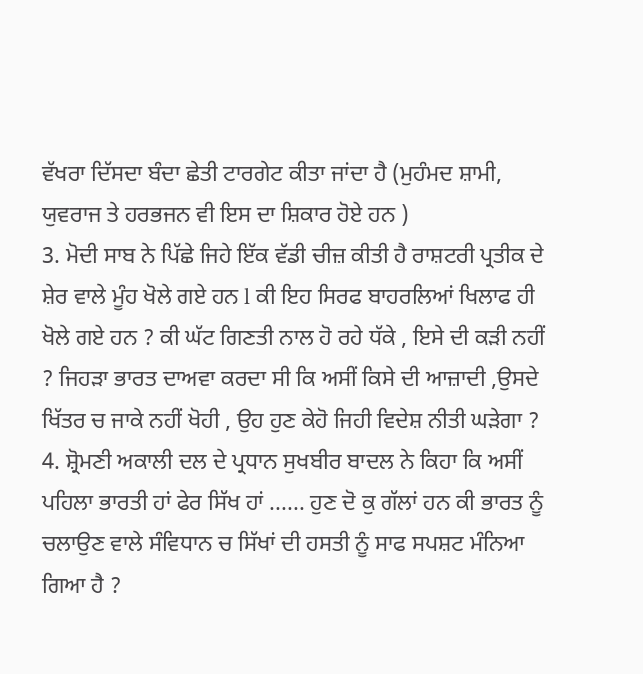ਵੱਖਰਾ ਦਿੱਸਦਾ ਬੰਦਾ ਛੇਤੀ ਟਾਰਗੇਟ ਕੀਤਾ ਜਾਂਦਾ ਹੈ (ਮੁਹੰਮਦ ਸ਼ਾਮੀ, ਯੁਵਰਾਜ ਤੇ ਹਰਭਜਨ ਵੀ ਇਸ ਦਾ ਸ਼ਿਕਾਰ ਹੋਏ ਹਨ )
3. ਮੋਦੀ ਸਾਬ ਨੇ ਪਿੱਛੇ ਜਿਹੇ ਇੱਕ ਵੱਡੀ ਚੀਜ਼ ਕੀਤੀ ਹੈ ਰਾਸ਼ਟਰੀ ਪ੍ਰਤੀਕ ਦੇ ਸ਼ੇਰ ਵਾਲੇ ਮੂੰਹ ਖੋਲੇ ਗਏ ਹਨ l ਕੀ ਇਹ ਸਿਰਫ ਬਾਹਰਲਿਆਂ ਖਿਲਾਫ ਹੀ ਖੋਲੇ ਗਏ ਹਨ ? ਕੀ ਘੱਟ ਗਿਣਤੀ ਨਾਲ ਹੋ ਰਹੇ ਧੱਕੇ , ਇਸੇ ਦੀ ਕੜੀ ਨਹੀਂ ? ਜਿਹੜਾ ਭਾਰਤ ਦਾਅਵਾ ਕਰਦਾ ਸੀ ਕਿ ਅਸੀਂ ਕਿਸੇ ਦੀ ਆਜ਼ਾਦੀ ,ਉਸਦੇ ਖਿੱਤਰ ਚ ਜਾਕੇ ਨਹੀਂ ਖੋਹੀ , ਉਹ ਹੁਣ ਕੇਹੋ ਜਿਹੀ ਵਿਦੇਸ਼ ਨੀਤੀ ਘੜੇਗਾ ?
4. ਸ਼੍ਰੋਮਣੀ ਅਕਾਲੀ ਦਲ ਦੇ ਪ੍ਰਧਾਨ ਸੁਖਬੀਰ ਬਾਦਲ ਨੇ ਕਿਹਾ ਕਿ ਅਸੀਂ ਪਹਿਲਾ ਭਾਰਤੀ ਹਾਂ ਫੇਰ ਸਿੱਖ ਹਾਂ ...... ਹੁਣ ਦੋ ਕੁ ਗੱਲਾਂ ਹਨ ਕੀ ਭਾਰਤ ਨੂੰ ਚਲਾਉਣ ਵਾਲੇ ਸੰਵਿਧਾਨ ਚ ਸਿੱਖਾਂ ਦੀ ਹਸਤੀ ਨੂੰ ਸਾਫ ਸਪਸ਼ਟ ਮੰਨਿਆ ਗਿਆ ਹੈ ?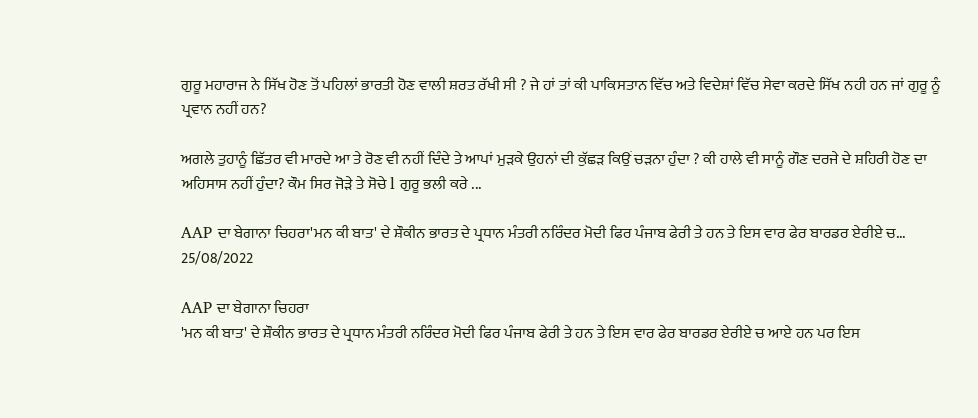ਗੁਰੂ ਮਹਾਰਾਜ ਨੇ ਸਿੱਖ ਹੋਣ ਤੋਂ ਪਹਿਲਾਂ ਭਾਰਤੀ ਹੋਣ ਵਾਲੀ ਸ਼ਰਤ ਰੱਖੀ ਸੀ ? ਜੇ ਹਾਂ ਤਾਂ ਕੀ ਪਾਕਿਸਤਾਨ ਵਿੱਚ ਅਤੇ ਵਿਦੇਸ਼ਾਂ ਵਿੱਚ ਸੇਵਾ ਕਰਦੇ ਸਿੱਖ ਨਹੀ ਹਨ ਜਾਂ ਗੁਰੂ ਨੂੰ ਪ੍ਰਵਾਨ ਨਹੀਂ ਹਨ?

ਅਗਲੇ ਤੁਹਾਨੂੰ ਛਿੱਤਰ ਵੀ ਮਾਰਦੇ ਆ ਤੇ ਰੋਣ ਵੀ ਨਹੀਂ ਦਿੰਦੇ ਤੇ ਆਪਾਂ ਮੁੜਕੇ ਉਹਨਾਂ ਦੀ ਕੁੱਛੜ ਕਿਉਂ ਚੜਨਾ ਹੁੰਦਾ ? ਕੀ ਹਾਲੇ ਵੀ ਸਾਨੂੰ ਗੌਣ ਦਰਜੇ ਦੇ ਸ਼ਹਿਰੀ ਹੋਣ ਦਾ ਅਹਿਸਾਸ ਨਹੀਂ ਹੁੰਦਾ? ਕੌਮ ਸਿਰ ਜੋੜੇ ਤੇ ਸੋਚੇ l ਗੁਰੂ ਭਲੀ ਕਰੇ ...

AAP ਦਾ ਬੇਗਾਨਾ ਚਿਹਰਾ'ਮਨ ਕੀ ਬਾਤ' ਦੇ ਸ਼ੌਕੀਨ ਭਾਰਤ ਦੇ ਪ੍ਰਧਾਨ ਮੰਤਰੀ ਨਰਿੰਦਰ ਮੋਦੀ ਫਿਰ ਪੰਜਾਬ ਫੇਰੀ ਤੇ ਹਨ ਤੇ ਇਸ ਵਾਰ ਫੇਰ ਬਾਰਡਰ ਏਰੀਏ ਚ...
25/08/2022

AAP ਦਾ ਬੇਗਾਨਾ ਚਿਹਰਾ
'ਮਨ ਕੀ ਬਾਤ' ਦੇ ਸ਼ੌਕੀਨ ਭਾਰਤ ਦੇ ਪ੍ਰਧਾਨ ਮੰਤਰੀ ਨਰਿੰਦਰ ਮੋਦੀ ਫਿਰ ਪੰਜਾਬ ਫੇਰੀ ਤੇ ਹਨ ਤੇ ਇਸ ਵਾਰ ਫੇਰ ਬਾਰਡਰ ਏਰੀਏ ਚ ਆਏ ਹਨ ਪਰ ਇਸ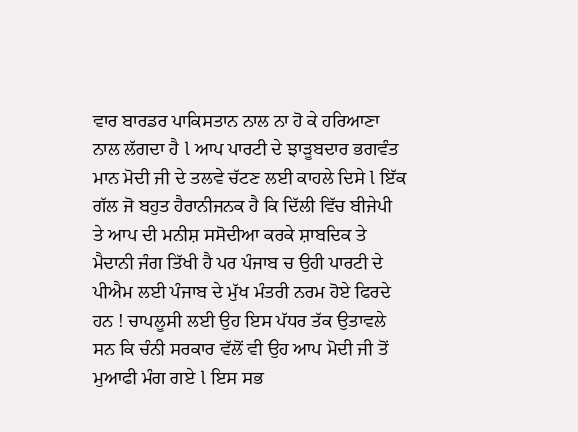ਵਾਰ ਬਾਰਡਰ ਪਾਕਿਸਤਾਨ ਨਾਲ ਨਾ ਹੋ ਕੇ ਹਰਿਆਣਾ ਨਾਲ ਲੱਗਦਾ ਹੈ l ਆਪ ਪਾਰਟੀ ਦੇ ਝਾੜੂਬਦਾਰ ਭਗਵੰਤ ਮਾਨ ਮੋਦੀ ਜੀ ਦੇ ਤਲਵੇ ਚੱਟਣ ਲਈ ਕਾਹਲੇ ਦਿਸੇ l ਇੱਕ ਗੱਲ ਜੋ ਬਹੁਤ ਹੈਰਾਨੀਜਨਕ ਹੈ ਕਿ ਦਿੱਲੀ ਵਿੱਚ ਬੀਜੇਪੀ ਤੇ ਆਪ ਦੀ ਮਨੀਸ਼ ਸਸੋਦੀਆ ਕਰਕੇ ਸ਼ਾਬਦਿਕ ਤੇ ਮੈਦਾਨੀ ਜੰਗ ਤਿੱਖੀ ਹੈ ਪਰ ਪੰਜਾਬ ਚ ਉਹੀ ਪਾਰਟੀ ਦੇ ਪੀਐਮ ਲਈ ਪੰਜਾਬ ਦੇ ਮੁੱਖ ਮੰਤਰੀ ਨਰਮ ਹੋਏ ਫਿਰਦੇ ਹਨ ! ਚਾਪਲੂਸੀ ਲਈ ਉਹ ਇਸ ਪੱਧਰ ਤੱਕ ਉਤਾਵਲੇ ਸਨ ਕਿ ਚੰਨੀ ਸਰਕਾਰ ਵੱਲੋਂ ਵੀ ਉਹ ਆਪ ਮੋਦੀ ਜੀ ਤੋਂ ਮੁਆਫੀ ਮੰਗ ਗਏ l ਇਸ ਸਭ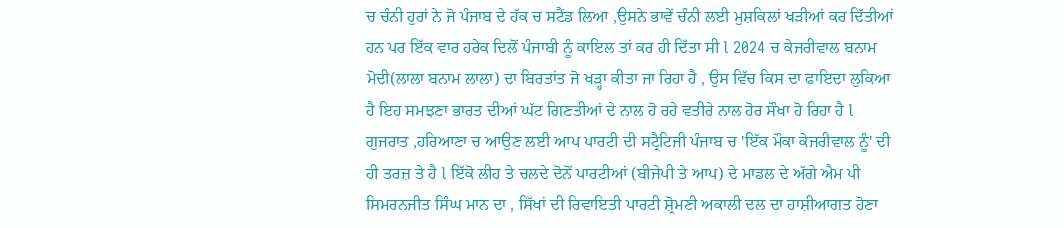ਚ ਚੰਨੀ ਹੁਰਾਂ ਨੇ ਜੋ ਪੰਜਾਬ ਦੇ ਹੱਕ ਚ ਸਟੈਂਡ ਲਿਆ ,ਉਸਨੇ ਭਾਵੇਂ ਚੰਨੀ ਲਈ ਮੁਸ਼ਕਿਲਾਂ ਖੜੀਆਂ ਕਰ ਦਿੱਤੀਆਂ ਹਨ ਪਰ ਇੱਕ ਵਾਰ ਹਰੇਕ ਦਿਲੋਂ ਪੰਜਾਬੀ ਨੂੰ ਕਾਇਲ ਤਾਂ ਕਰ ਹੀ ਦਿੱਤਾ ਸੀ l 2024 ਚ ਕੇਜਰੀਵਾਲ ਬਨਾਮ ਮੋਦੀ(ਲਾਲਾ ਬਨਾਮ ਲਾਲਾ) ਦਾ ਬਿਰਤਾਂਤ ਜੋ ਖੜ੍ਹਾ ਕੀਤਾ ਜਾ ਰਿਹਾ ਹੈ , ਉਸ ਵਿੱਚ ਕਿਸ ਦਾ ਫਾਇਦਾ ਲੁਕਿਆ ਹੈ ਇਹ ਸਮਝਣਾ ਭਾਰਤ ਦੀਆਂ ਘੱਟ ਗਿਣਤੀਆਂ ਦੇ ਨਾਲ ਹੋ ਰਹੇ ਵਤੀਰੇ ਨਾਲ ਹੋਰ ਸੌਖਾ ਹੋ ਰਿਹਾ ਹੈ l ਗੁਜਰਾਤ ,ਹਰਿਆਣਾ ਚ ਆਉਣ ਲਈ ਆਪ ਪਾਰਟੀ ਦੀ ਸਟ੍ਰੈਟਿਜੀ ਪੰਜਾਬ ਚ 'ਇੱਕ ਮੌਕਾ ਕੇਜਰੀਵਾਲ ਨੂੰ' ਦੀ ਹੀ ਤਰਜ਼ ਤੇ ਹੈ l ਇੱਕੋ ਲੀਹ ਤੇ ਚਲਦੇ ਦੋਨੋਂ ਪਾਰਟੀਆਂ (ਬੀਜੇਪੀ ਤੇ ਆਪ) ਦੇ ਮਾਡਲ ਦੇ ਅੱਗੇ ਐਮ ਪੀ ਸਿਮਰਨਜੀਤ ਸਿੰਘ ਮਾਨ ਦਾ , ਸਿੱਖਾਂ ਦੀ ਰਿਵਾਇਤੀ ਪਾਰਟੀ ਸ਼੍ਰੋਮਣੀ ਅਕਾਲੀ ਦਲ ਦਾ ਹਾਸ਼ੀਆਗਤ ਹੋਣਾ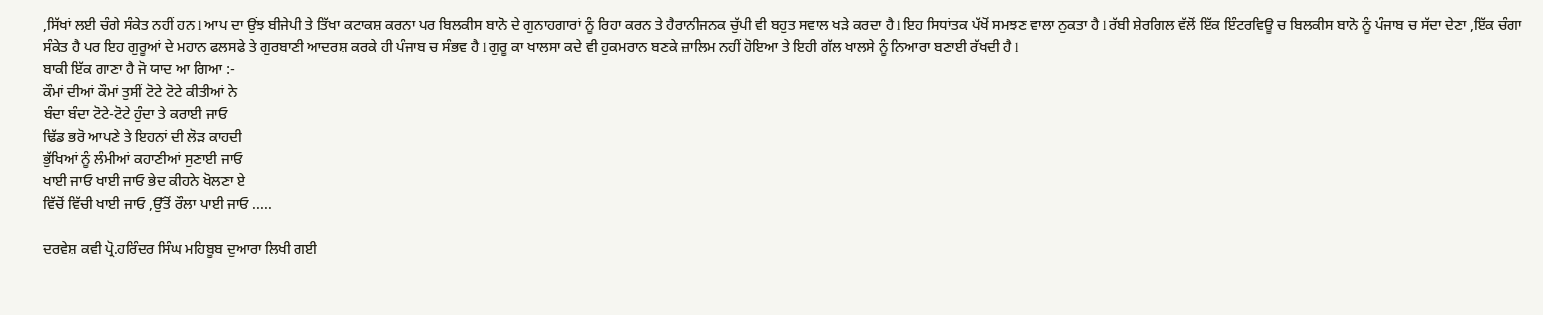,ਸਿੱਖਾਂ ਲਈ ਚੰਗੇ ਸੰਕੇਤ ਨਹੀਂ ਹਨ l ਆਪ ਦਾ ਉਂਝ ਬੀਜੇਪੀ ਤੇ ਤਿੱਖਾ ਕਟਾਕਸ਼ ਕਰਨਾ ਪਰ ਬਿਲਕੀਸ ਬਾਨੋ ਦੇ ਗੁਨਾਹਗਾਰਾਂ ਨੂੰ ਰਿਹਾ ਕਰਨ ਤੇ ਹੈਰਾਨੀਜਨਕ ਚੁੱਪੀ ਵੀ ਬਹੁਤ ਸਵਾਲ ਖੜੇ ਕਰਦਾ ਹੈ l ਇਹ ਸਿਧਾਂਤਕ ਪੱਖੋਂ ਸਮਝਣ ਵਾਲਾ ਨੁਕਤਾ ਹੈ l ਰੱਬੀ ਸ਼ੇਰਗਿਲ ਵੱਲੋਂ ਇੱਕ ਇੰਟਰਵਿਊ ਚ ਬਿਲਕੀਸ ਬਾਨੋ ਨੂੰ ਪੰਜਾਬ ਚ ਸੱਦਾ ਦੇਣਾ ,ਇੱਕ ਚੰਗਾ ਸੰਕੇਤ ਹੈ ਪਰ ਇਹ ਗੁਰੂਆਂ ਦੇ ਮਹਾਨ ਫਲਸਫੇ ਤੇ ਗੁਰਬਾਣੀ ਆਦਰਸ਼ ਕਰਕੇ ਹੀ ਪੰਜਾਬ ਚ ਸੰਭਵ ਹੈ l ਗੁਰੂ ਕਾ ਖਾਲਸਾ ਕਦੇ ਵੀ ਹੁਕਮਰਾਨ ਬਣਕੇ ਜ਼ਾਲਿਮ ਨਹੀਂ ਹੋਇਆ ਤੇ ਇਹੀ ਗੱਲ ਖਾਲਸੇ ਨੂੰ ਨਿਆਰਾ ਬਣਾਈ ਰੱਖਦੀ ਹੈ l
ਬਾਕੀ ਇੱਕ ਗਾਣਾ ਹੈ ਜੋ ਯਾਦ ਆ ਗਿਆ :-
ਕੌਮਾਂ ਦੀਆਂ ਕੌਮਾਂ ਤੁਸੀਂ ਟੋਟੇ ਟੋਟੇ ਕੀਤੀਆਂ ਨੇ
ਬੰਦਾ ਬੰਦਾ ਟੋਟੇ-ਟੋਟੇ ਹੁੰਦਾ ਤੇ ਕਰਾਈ ਜਾਓ
ਢਿੱਡ ਭਰੋ ਆਪਣੇ ਤੇ ਇਹਨਾਂ ਦੀ ਲੋੜ ਕਾਹਦੀ
ਭੁੱਖਿਆਂ ਨੂੰ ਲੰਮੀਆਂ ਕਹਾਣੀਆਂ ਸੁਣਾਈ ਜਾਓ
ਖਾਈ ਜਾਓ ਖਾਈ ਜਾਓ ਭੇਦ ਕੀਹਨੇ ਖੋਲਣਾ ਏ
ਵਿੱਚੋਂ ਵਿੱਚੀ ਖਾਈ ਜਾਓ ,ਉੱਤੋਂ ਰੌਲਾ ਪਾਈ ਜਾਓ .....

ਦਰਵੇਸ਼ ਕਵੀ ਪ੍ਰੋ.ਹਰਿੰਦਰ ਸਿੰਘ ਮਹਿਬੂਬ ਦੁਆਰਾ ਲਿਖੀ ਗਈ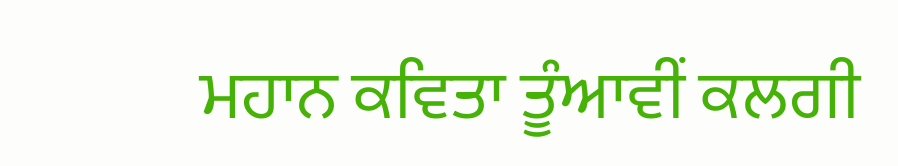ਮਹਾਨ ਕਵਿਤਾ ਤੂੰਆਵੀਂ ਕਲਗੀ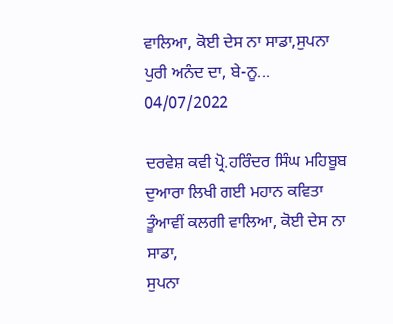ਵਾਲਿਆ, ਕੋਈ ਦੇਸ ਨਾ ਸਾਡਾ,ਸੁਪਨਾ ਪੁਰੀ ਅਨੰਦ ਦਾ, ਬੇ-ਨੂ...
04/07/2022

ਦਰਵੇਸ਼ ਕਵੀ ਪ੍ਰੋ.ਹਰਿੰਦਰ ਸਿੰਘ ਮਹਿਬੂਬ ਦੁਆਰਾ ਲਿਖੀ ਗਈ ਮਹਾਨ ਕਵਿਤਾ
ਤੂੰਆਵੀਂ ਕਲਗੀ ਵਾਲਿਆ, ਕੋਈ ਦੇਸ ਨਾ ਸਾਡਾ,
ਸੁਪਨਾ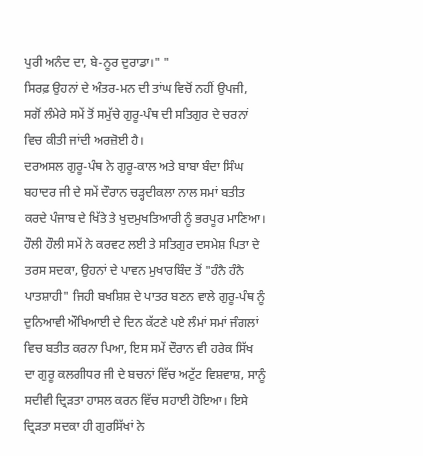ਪੁਰੀ ਅਨੰਦ ਦਾ, ਬੇ-ਨੂਰ ਦੁਰਾਡਾ।" "
ਸਿਰਫ਼ ਉਹਨਾਂ ਦੇ ਅੰਤਰ-ਮਨ ਦੀ ਤਾਂਘ ਵਿਚੋਂ ਨਹੀਂ ਉਪਜੀ, ਸਗੋਂ ਲੰਮੇਰੇ ਸਮੇਂ ਤੋਂ ਸਮੁੱਚੇ ਗੁਰੂ-ਪੰਥ ਦੀ ਸਤਿਗੁਰ ਦੇ ਚਰਨਾਂ ਵਿਚ ਕੀਤੀ ਜਾਂਦੀ ਅਰਜ਼ੋਈ ਹੈ।
ਦਰਅਸਲ ਗੁਰੂ-ਪੰਥ ਨੇ ਗੁਰੂ-ਕਾਲ ਅਤੇ ਬਾਬਾ ਬੰਦਾ ਸਿੰਘ ਬਹਾਦਰ ਜੀ ਦੇ ਸਮੇਂ ਦੌਰਾਨ ਚੜ੍ਹਦੀਕਲਾ ਨਾਲ ਸਮਾਂ ਬਤੀਤ ਕਰਦੇ ਪੰਜਾਬ ਦੇ ਖਿੱਤੇ ਤੇ ਖੁਦਮੁਖਤਿਆਰੀ ਨੂੰ ਭਰਪੂਰ ਮਾਣਿਆ। ਹੌਲੀ ਹੌਲੀ ਸਮੇਂ ਨੇ ਕਰਵਟ ਲਈ ਤੇ ਸਤਿਗੁਰ ਦਸਮੇਸ਼ ਪਿਤਾ ਦੇ ਤਰਸ ਸਦਕਾ, ਉਹਨਾਂ ਦੇ ਪਾਵਨ ਮੁਖਾਰਬਿੰਦ ਤੋਂ "ਹੰਨੈ ਹੰਨੈ ਪਾਤਸ਼ਾਹੀ" ਜਿਹੀ ਬਖਸ਼ਿਸ਼ ਦੇ ਪਾਤਰ ਬਣਨ ਵਾਲੇ ਗੁਰੂ-ਪੰਥ ਨੂੰ ਦੁਨਿਆਵੀ ਔਖਿਆਈ ਦੇ ਦਿਨ ਕੱਟਣੇ ਪਏ ਲੰਮਾਂ ਸਮਾਂ ਜੰਗਲਾਂ ਵਿਚ ਬਤੀਤ ਕਰਨਾ ਪਿਆ, ਇਸ ਸਮੇਂ ਦੌਰਾਨ ਵੀ ਹਰੇਕ ਸਿੱਖ ਦਾ ਗੁਰੂ ਕਲਗੀਧਰ ਜੀ ਦੇ ਬਚਨਾਂ ਵਿੱਚ ਅਟੁੱਟ ਵਿਸ਼ਵਾਸ਼, ਸਾਨੂੰ ਸਦੀਵੀ ਦ੍ਰਿੜਤਾ ਹਾਸਲ ਕਰਨ ਵਿੱਚ ਸਹਾਈ ਹੋਇਆ। ਇਸੇ ਦ੍ਰਿੜਤਾ ਸਦਕਾ ਹੀ ਗੁਰਸਿੱਖਾਂ ਨੇ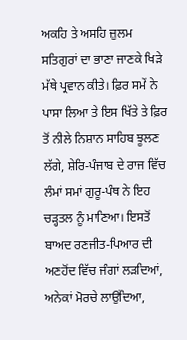ਅਕਹਿ ਤੇ ਅਸਹਿ ਜ਼ੁਲਮ ਸਤਿਗੁਰਾਂ ਦਾ ਭਾਣਾ ਜਾਣਕੇ ਖਿੜੇ ਮੱਥੇ ਪ੍ਰਵਾਨ ਕੀਤੇ। ਫ਼ਿਰ ਸਮੇਂ ਨੇ ਪਾਸਾ ਲਿਆ ਤੇ ਇਸ ਖਿੱਤੇ ਤੇ ਫ਼ਿਰ ਤੋਂ ਨੀਲੇ ਨਿਸ਼ਾਨ ਸਾਹਿਬ ਝੂਲਣ ਲੱਗੇ, ਸ਼ੇਰਿ-ਪੰਜਾਬ ਦੇ ਰਾਜ ਵਿੱਚ ਲੰਮਾਂ ਸਮਾਂ ਗੁਰੂ-ਪੰਥ ਨੇ ਇਹ ਚੜ੍ਹਤਲ ਨੂੰ ਮਾਣਿਆ। ਇਸਤੋਂ ਬਾਅਦ ਰਣਜੀਤ-ਪਿਆਰ ਦੀ ਅਣਹੋਂਦ ਵਿੱਚ ਜੰਗਾਂ ਲੜਦਿਆਂ, ਅਨੇਕਾਂ ਮੋਰਚੇ ਲਾਉਂਦਿਆ,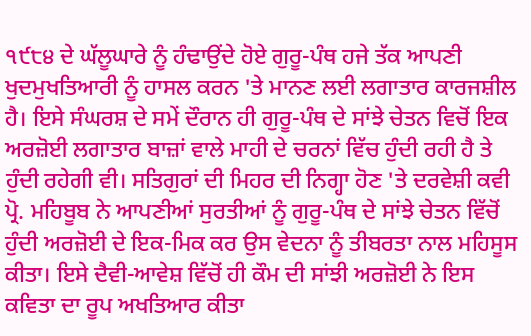੧੯੮੪ ਦੇ ਘੱਲੂਘਾਰੇ ਨੂੰ ਹੰਢਾਉਂਦੇ ਹੋਏ ਗੁਰੂ-ਪੰਥ ਹਜੇ ਤੱਕ ਆਪਣੀ ਖੁਦਮੁਖਤਿਆਰੀ ਨੂੰ ਹਾਸਲ ਕਰਨ 'ਤੇ ਮਾਨਣ ਲਈ ਲਗਾਤਾਰ ਕਾਰਜਸ਼ੀਲ ਹੈ। ਇਸੇ ਸੰਘਰਸ਼ ਦੇ ਸਮੇਂ ਦੌਰਾਨ ਹੀ ਗੁਰੂ-ਪੰਥ ਦੇ ਸਾਂਝੇ ਚੇਤਨ ਵਿਚੋਂ ਇਕ ਅਰਜ਼ੋਈ ਲਗਾਤਾਰ ਬਾਜ਼ਾਂ ਵਾਲੇ ਮਾਹੀ ਦੇ ਚਰਨਾਂ ਵਿੱਚ ਹੁੰਦੀ ਰਹੀ ਹੈ ਤੇ ਹੁੰਦੀ ਰਹੇਗੀ ਵੀ। ਸਤਿਗੁਰਾਂ ਦੀ ਮਿਹਰ ਦੀ ਨਿਗ੍ਹਾ ਹੋਣ 'ਤੇ ਦਰਵੇਸ਼ੀ ਕਵੀ ਪ੍ਰੋ. ਮਹਿਬੂਬ ਨੇ ਆਪਣੀਆਂ ਸੁਰਤੀਆਂ ਨੂੰ ਗੁਰੂ-ਪੰਥ ਦੇ ਸਾਂਝੇ ਚੇਤਨ ਵਿੱਚੋਂ ਹੁੰਦੀ ਅਰਜ਼ੋਈ ਦੇ ਇਕ-ਮਿਕ ਕਰ ਉਸ ਵੇਦਨਾ ਨੂੰ ਤੀਬਰਤਾ ਨਾਲ ਮਹਿਸੂਸ ਕੀਤਾ। ਇਸੇ ਦੈਵੀ-ਆਵੇਸ਼ ਵਿੱਚੋਂ ਹੀ ਕੌਮ ਦੀ ਸਾਂਝੀ ਅਰਜ਼ੋਈ ਨੇ ਇਸ ਕਵਿਤਾ ਦਾ ਰੂਪ ਅਖਤਿਆਰ ਕੀਤਾ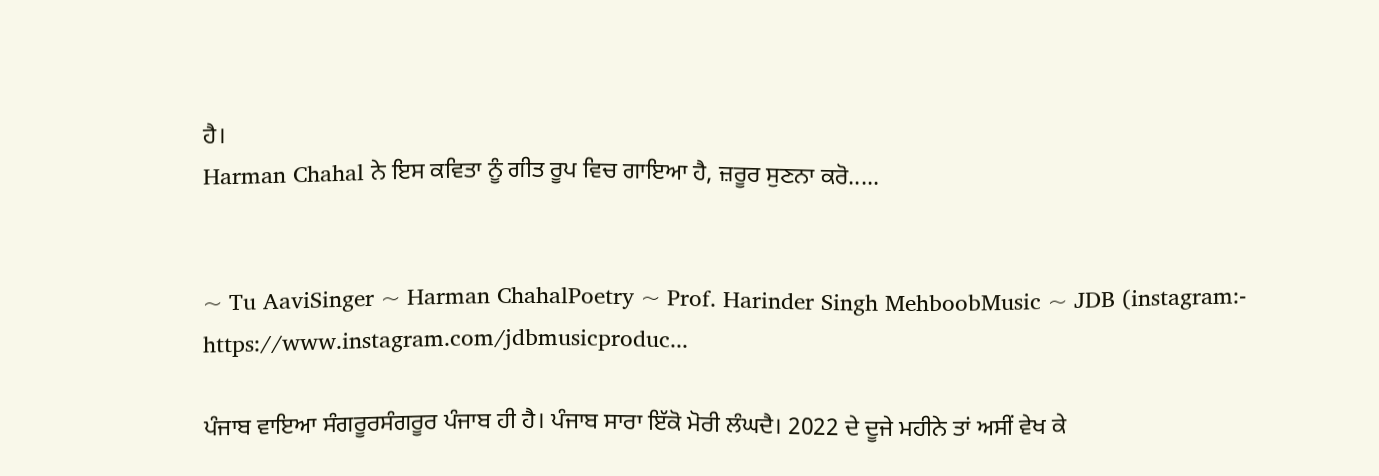ਹੈ।
Harman Chahal ਨੇ ਇਸ ਕਵਿਤਾ ਨੂੰ ਗੀਤ ਰੂਪ ਵਿਚ ਗਾਇਆ ਹੈ, ਜ਼ਰੂਰ ਸੁਣਨਾ ਕਰੋ.....


~ Tu AaviSinger ~ Harman ChahalPoetry ~ Prof. Harinder Singh MehboobMusic ~ JDB (instagram:- https://www.instagram.com/jdbmusicproduc...

ਪੰਜਾਬ ਵਾਇਆ ਸੰਗਰੂਰਸੰਗਰੂਰ ਪੰਜਾਬ ਹੀ ਹੈ। ਪੰਜਾਬ ਸਾਰਾ ਇੱਕੋ ਮੋਰੀ ਲੰਘਦੈ। 2022 ਦੇ ਦੂਜੇ ਮਹੀਨੇ ਤਾਂ ਅਸੀਂ ਵੇਖ ਕੇ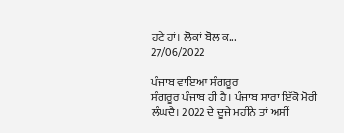ਹਟੇ ਹਾਂ। ਲੋਕਾਂ ਬੋਲ ਕ...
27/06/2022

ਪੰਜਾਬ ਵਾਇਆ ਸੰਗਰੂਰ
ਸੰਗਰੂਰ ਪੰਜਾਬ ਹੀ ਹੈ। ਪੰਜਾਬ ਸਾਰਾ ਇੱਕੋ ਮੋਰੀ ਲੰਘਦੈ। 2022 ਦੇ ਦੂਜੇ ਮਹੀਨੇ ਤਾਂ ਅਸੀਂ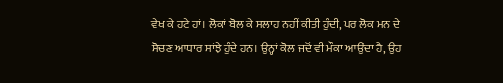ਵੇਖ ਕੇ ਹਟੇ ਹਾਂ। ਲੋਕਾਂ ਬੋਲ ਕੇ ਸਲਾਹ ਨਹੀਂ ਕੀਤੀ ਹੁੰਦੀ, ਪਰ ਲੋਕ ਮਨ ਦੇ ਸੋਚਣ ਆਧਾਰ ਸਾਂਝੇ ਹੁੰਦੇ ਹਨ। ਉਨ੍ਹਾਂ ਕੋਲ ਜਦੋਂ ਵੀ ਮੌਕਾ ਆਉਂਦਾ ਹੈ, ਉਹ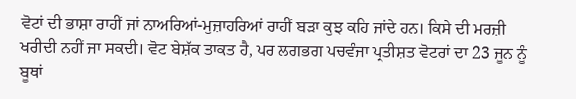ਵੋਟਾਂ ਦੀ ਭਾਸ਼ਾ ਰਾਹੀਂ ਜਾਂ ਨਾਅਰਿਆਂ-ਮੁਜ਼ਾਹਰਿਆਂ ਰਾਹੀਂ ਬੜਾ ਕੁਝ ਕਹਿ ਜਾਂਦੇ ਹਨ। ਕਿਸੇ ਦੀ ਮਰਜ਼ੀ ਖਰੀਦੀ ਨਹੀਂ ਜਾ ਸਕਦੀ। ਵੋਟ ਬੇਸ਼ੱਕ ਤਾਕਤ ਹੈ, ਪਰ ਲਗਭਗ ਪਚਵੰਜਾ ਪ੍ਰਤੀਸ਼ਤ ਵੋਟਰਾਂ ਦਾ 23 ਜੂਨ ਨੂੰ ਬੂਥਾਂ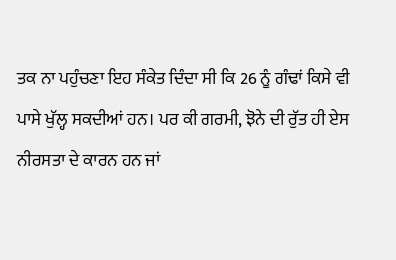ਤਕ ਨਾ ਪਹੁੰਚਣਾ ਇਹ ਸੰਕੇਤ ਦਿੰਦਾ ਸੀ ਕਿ 26 ਨੂੰ ਗੰਢਾਂ ਕਿਸੇ ਵੀ ਪਾਸੇ ਖੁੱਲ੍ਹ ਸਕਦੀਆਂ ਹਨ। ਪਰ ਕੀ ਗਰਮੀ, ਝੋਨੇ ਦੀ ਰੁੱਤ ਹੀ ਏਸ ਨੀਰਸਤਾ ਦੇ ਕਾਰਨ ਹਨ ਜਾਂ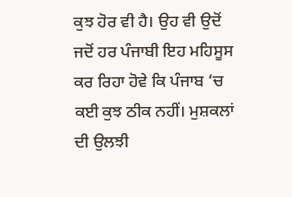ਕੁਝ ਹੋਰ ਵੀ ਹੈ। ਉਹ ਵੀ ਉਦੋਂ ਜਦੋਂ ਹਰ ਪੰਜਾਬੀ ਇਹ ਮਹਿਸੂਸ ਕਰ ਰਿਹਾ ਹੋਵੇ ਕਿ ਪੰਜਾਬ ‘ਚ ਕਈ ਕੁਝ ਠੀਕ ਨਹੀਂ। ਮੁਸ਼ਕਲਾਂ ਦੀ ਉਲਝੀ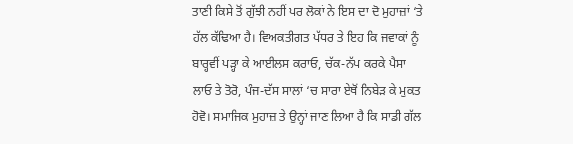ਤਾਣੀ ਕਿਸੇ ਤੋਂ ਗੁੱਝੀ ਨਹੀਂ ਪਰ ਲੋਕਾਂ ਨੇ ਇਸ ਦਾ ਦੋ ਮੁਹਾਜ਼ਾਂ ‘ਤੇ ਹੱਲ ਕੱਢਿਆ ਹੈ। ਵਿਅਕਤੀਗਤ ਪੱਧਰ ਤੇ ਇਹ ਕਿ ਜਵਾਕਾਂ ਨੂੰ ਬਾਰ੍ਹਵੀਂ ਪੜ੍ਹਾ ਕੇ ਆਈਲਸ ਕਰਾਓ, ਚੱਕ-ਨੱਪ ਕਰਕੇ ਪੈਸਾ ਲਾਓ ਤੇ ਤੋਰੋ, ਪੰਜ-ਦੱਸ ਸਾਲਾਂ ‘ਚ ਸਾਰਾ ਏਥੋਂ ਨਿਬੇੜ ਕੇ ਮੁਕਤ ਹੋਵੋ। ਸਮਾਜਿਕ ਮੁਹਾਜ਼ ਤੇ ਉਨ੍ਹਾਂ ਜਾਣ ਲਿਆ ਹੈ ਕਿ ਸਾਡੀ ਗੱਲ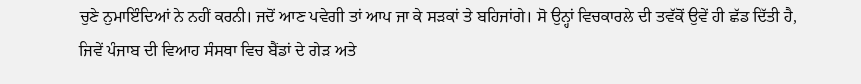ਚੁਣੇ ਨੁਮਾਇੰਦਿਆਂ ਨੇ ਨਹੀਂ ਕਰਨੀ। ਜਦੋਂ ਆਣ ਪਵੇਗੀ ਤਾਂ ਆਪ ਜਾ ਕੇ ਸੜਕਾਂ ਤੇ ਬਹਿਜਾਂਗੇ। ਸੋ ਉਨ੍ਹਾਂ ਵਿਚਕਾਰਲੇ ਦੀ ਤਵੱਕੋਂ ਉਵੇਂ ਹੀ ਛੱਡ ਦਿੱਤੀ ਹੈ, ਜਿਵੇਂ ਪੰਜਾਬ ਦੀ ਵਿਆਹ ਸੰਸਥਾ ਵਿਚ ਬੈਂਡਾਂ ਦੇ ਗੇੜ ਅਤੇ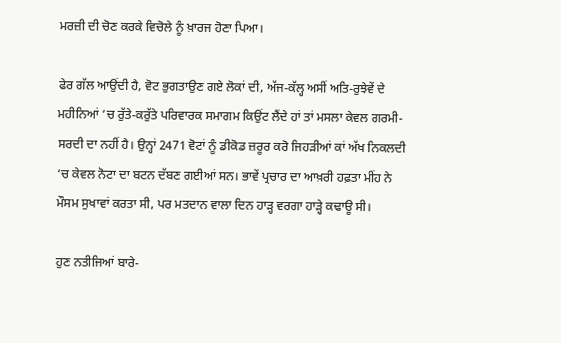ਮਰਜ਼ੀ ਦੀ ਚੋਣ ਕਰਕੇ ਵਿਚੋਲੇ ਨੂੰ ਖ਼ਾਰਜ ਹੋਣਾ ਪਿਆ।

ਫੇਰ ਗੱਲ ਆਉਂਦੀ ਹੈ, ਵੋਟ ਭੁਗਤਾਉਣ ਗਏ ਲੋਕਾਂ ਦੀ, ਅੱਜ-ਕੱਲ੍ਹ ਅਸੀਂ ਅਤਿ-ਰੁਝੇਵੇਂ ਦੇ ਮਹੀਨਿਆਂ ‘ਚ ਰੁੱਤੇ-ਕਰੁੱਤੇ ਪਰਿਵਾਰਕ ਸਮਾਗਮ ਕਿਉਂਟ ਲੈਂਦੇ ਹਾਂ ਤਾਂ ਮਸਲਾ ਕੇਵਲ ਗਰਮੀ-ਸਰਦੀ ਦਾ ਨਹੀਂ ਹੈ। ਉਨ੍ਹਾਂ 2471 ਵੋਟਾਂ ਨੂੰ ਡੀਕੋਡ ਜ਼ਰੂਰ ਕਰੋ ਜਿਹੜੀਆਂ ਕਾਂ ਅੱਖ ਨਿਕਲਦੀ ‘ਚ ਕੇਵਲ ਨੋਟਾ ਦਾ ਬਟਨ ਦੱਬਣ ਗਈਆਂ ਸਨ। ਭਾਵੇਂ ਪ੍ਰਚਾਰ ਦਾ ਆਖ਼ਰੀ ਹਫ਼ਤਾ ਮੀਂਹ ਨੇ ਮੌਸਮ ਸੁਖਾਵਾਂ ਕਰਤਾ ਸੀ, ਪਰ ਮਤਦਾਨ ਵਾਲਾ ਦਿਨ ਹਾੜ੍ਹ ਵਰਗਾ ਹਾੜ੍ਹੇ ਕਢਾਊ ਸੀ।

ਹੁਣ ਨਤੀਜਿਆਂ ਬਾਰੇ-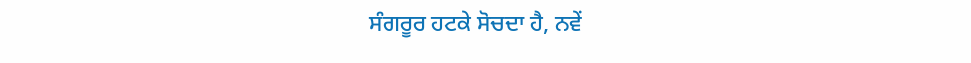ਸੰਗਰੂਰ ਹਟਕੇ ਸੋਚਦਾ ਹੈ, ਨਵੇਂ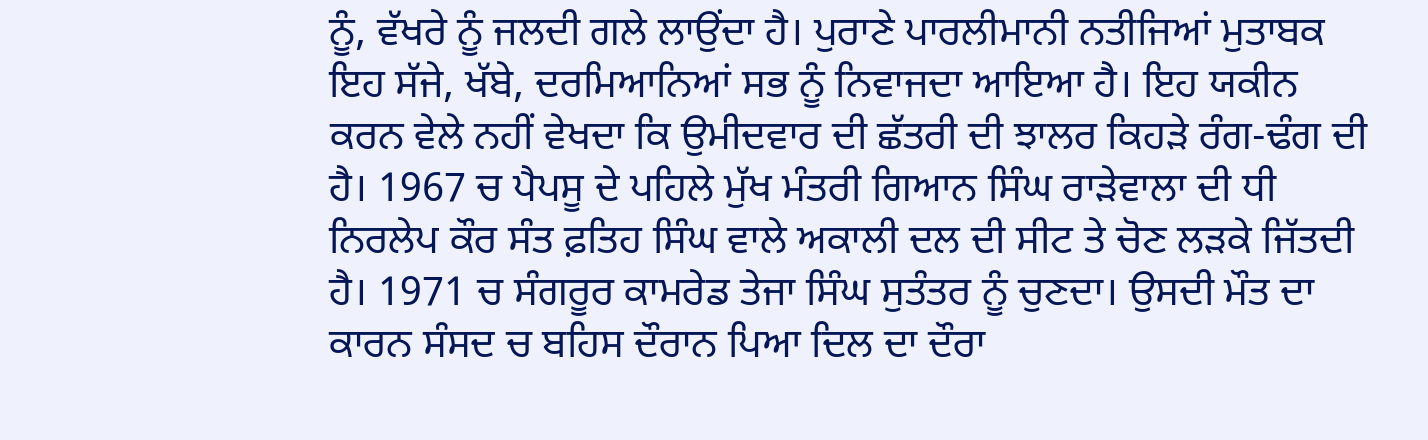ਨੂੰ, ਵੱਖਰੇ ਨੂੰ ਜਲਦੀ ਗਲੇ ਲਾਉਂਦਾ ਹੈ। ਪੁਰਾਣੇ ਪਾਰਲੀਮਾਨੀ ਨਤੀਜਿਆਂ ਮੁਤਾਬਕ ਇਹ ਸੱਜੇ, ਖੱਬੇ, ਦਰਮਿਆਨਿਆਂ ਸਭ ਨੂੰ ਨਿਵਾਜਦਾ ਆਇਆ ਹੈ। ਇਹ ਯਕੀਨ ਕਰਨ ਵੇਲੇ ਨਹੀਂ ਵੇਖਦਾ ਕਿ ਉਮੀਦਵਾਰ ਦੀ ਛੱਤਰੀ ਦੀ ਝਾਲਰ ਕਿਹੜੇ ਰੰਗ-ਢੰਗ ਦੀ ਹੈ। 1967 ਚ ਪੈਪਸੂ ਦੇ ਪਹਿਲੇ ਮੁੱਖ ਮੰਤਰੀ ਗਿਆਨ ਸਿੰਘ ਰਾੜੇਵਾਲਾ ਦੀ ਧੀ ਨਿਰਲੇਪ ਕੌਰ ਸੰਤ ਫ਼ਤਿਹ ਸਿੰਘ ਵਾਲੇ ਅਕਾਲੀ ਦਲ ਦੀ ਸੀਟ ਤੇ ਚੋਣ ਲੜਕੇ ਜਿੱਤਦੀ ਹੈ। 1971 ਚ ਸੰਗਰੂਰ ਕਾਮਰੇਡ ਤੇਜਾ ਸਿੰਘ ਸੁਤੰਤਰ ਨੂੰ ਚੁਣਦਾ। ਉਸਦੀ ਮੌਤ ਦਾ ਕਾਰਨ ਸੰਸਦ ਚ ਬਹਿਸ ਦੌਰਾਨ ਪਿਆ ਦਿਲ ਦਾ ਦੌਰਾ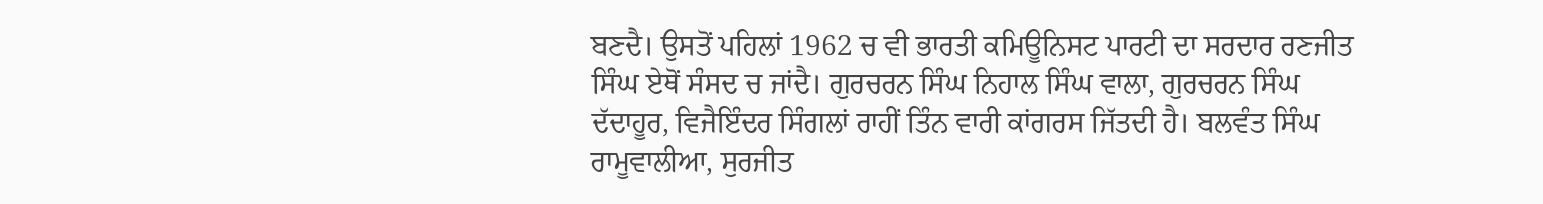ਬਣਦੈ। ਉਸਤੋਂ ਪਹਿਲਾਂ 1962 ਚ ਵੀ ਭਾਰਤੀ ਕਮਿਊਨਿਸਟ ਪਾਰਟੀ ਦਾ ਸਰਦਾਰ ਰਣਜੀਤ ਸਿੰਘ ਏਥੋਂ ਸੰਸਦ ਚ ਜਾਂਦੈ। ਗੁਰਚਰਨ ਸਿੰਘ ਨਿਹਾਲ ਸਿੰਘ ਵਾਲਾ, ਗੁਰਚਰਨ ਸਿੰਘ ਦੱਦਾਹੂਰ, ਵਿਜੈਇੰਦਰ ਸਿੰਗਲਾਂ ਰਾਹੀਂ ਤਿੰਨ ਵਾਰੀ ਕਾਂਗਰਸ ਜਿੱਤਦੀ ਹੈ। ਬਲਵੰਤ ਸਿੰਘ ਰਾਮੂਵਾਲੀਆ, ਸੁਰਜੀਤ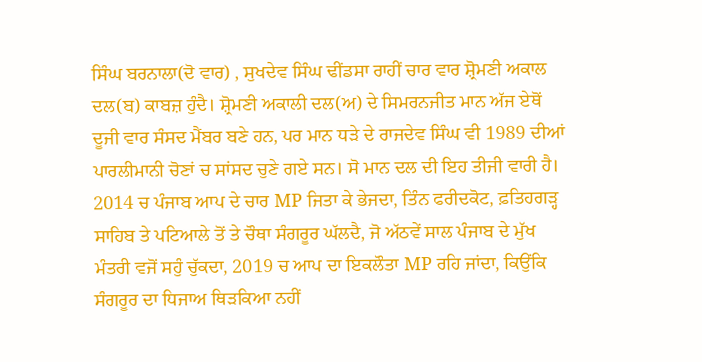ਸਿੰਘ ਬਰਨਾਲਾ(ਦੋ ਵਾਰ) , ਸੁਖਦੇਵ ਸਿੰਘ ਢੀਂਡਸਾ ਰਾਹੀਂ ਚਾਰ ਵਾਰ ਸ਼੍ਰੋਮਣੀ ਅਕਾਲ ਦਲ(ਬ) ਕਾਬਜ਼ ਹੁੰਦੈ। ਸ਼੍ਰੋਮਣੀ ਅਕਾਲੀ ਦਲ(ਅ) ਦੇ ਸਿਮਰਨਜੀਤ ਮਾਨ ਅੱਜ ਏਥੋਂ ਦੂਜੀ ਵਾਰ ਸੰਸਦ ਮੈਂਬਰ ਬਣੇ ਹਨ, ਪਰ ਮਾਨ ਧੜੇ ਦੇ ਰਾਜਦੇਵ ਸਿੰਘ ਵੀ 1989 ਦੀਆਂ ਪਾਰਲੀਮਾਨੀ ਚੋਣਾਂ ਚ ਸਾਂਸਦ ਚੁਣੇ ਗਏ ਸਨ। ਸੋ ਮਾਨ ਦਲ ਦੀ ਇਹ ਤੀਜੀ ਵਾਰੀ ਹੈ। 2014 ਚ ਪੰਜਾਬ ਆਪ ਦੇ ਚਾਰ MP ਜਿਤਾ ਕੇ ਭੇਜਦਾ, ਤਿੰਨ ਫਰੀਦਕੋਟ, ਫ਼ਤਿਹਗੜ੍ਹ ਸਾਹਿਬ ਤੇ ਪਟਿਆਲੇ ਤੋਂ ਤੇ ਚੌਥਾ ਸੰਗਰੂਰ ਘੱਲਦੈ, ਜੋ ਅੱਠਵੇਂ ਸਾਲ ਪੰਜਾਬ ਦੇ ਮੁੱਖ ਮੰਤਰੀ ਵਜੋਂ ਸਹੁੰ ਚੁੱਕਦਾ, 2019 ਚ ਆਪ ਦਾ ਇਕਲੌਤਾ MP ਰਹਿ ਜਾਂਦਾ, ਕਿਉਂਕਿ ਸੰਗਰੂਰ ਦਾ ਧਿਜਾਅ ਥਿੜਕਿਆ ਨਹੀਂ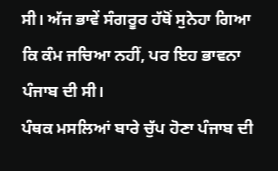ਸੀ। ਅੱਜ ਭਾਵੇਂ ਸੰਗਰੂਰ ਹੱਥੋਂ ਸੁਨੇਹਾ ਗਿਆ ਕਿ ਕੰਮ ਜਚਿਆ ਨਹੀਂ, ਪਰ ਇਹ ਭਾਵਨਾ ਪੰਜਾਬ ਦੀ ਸੀ।
ਪੰਥਕ ਮਸਲਿਆਂ ਬਾਰੇ ਚੁੱਪ ਹੋਣਾ ਪੰਜਾਬ ਦੀ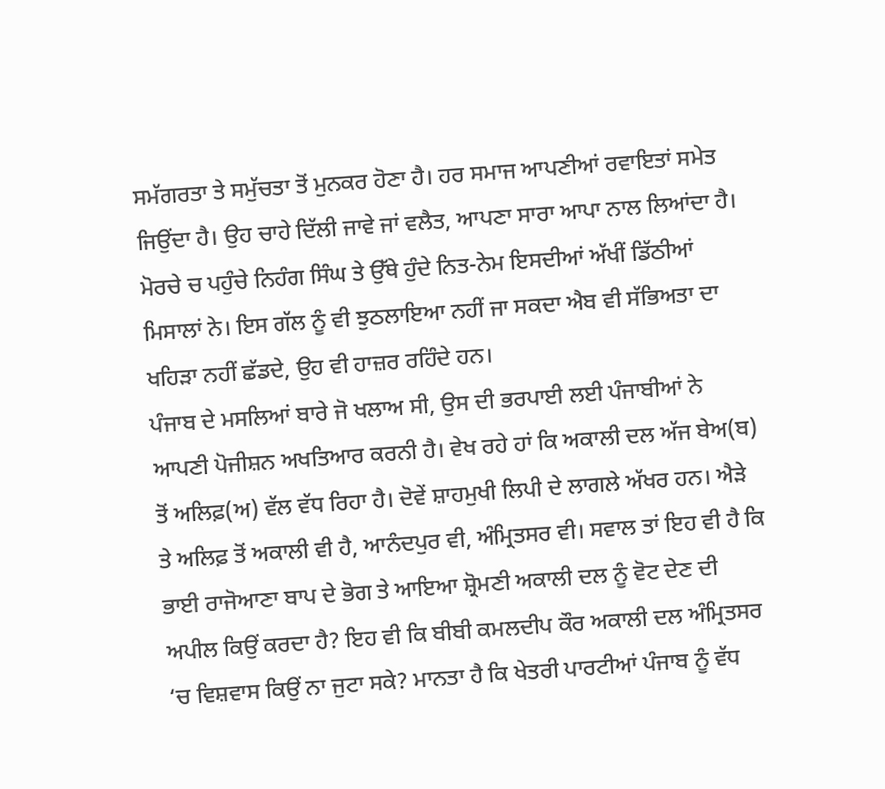ਸਮੱਗਰਤਾ ਤੇ ਸਮੁੱਚਤਾ ਤੋਂ ਮੁਨਕਰ ਹੋਣਾ ਹੈ। ਹਰ ਸਮਾਜ ਆਪਣੀਆਂ ਰਵਾਇਤਾਂ ਸਮੇਤ ਜਿਉਂਦਾ ਹੈ। ਉਹ ਚਾਹੇ ਦਿੱਲੀ ਜਾਵੇ ਜਾਂ ਵਲੈਤ, ਆਪਣਾ ਸਾਰਾ ਆਪਾ ਨਾਲ ਲਿਆਂਦਾ ਹੈ। ਮੋਰਚੇ ਚ ਪਹੁੰਚੇ ਨਿਹੰਗ ਸਿੰਘ ਤੇ ਉੱਥੇ ਹੁੰਦੇ ਨਿਤ-ਨੇਮ ਇਸਦੀਆਂ ਅੱਖੀਂ ਡਿੱਠੀਆਂ ਮਿਸਾਲਾਂ ਨੇ। ਇਸ ਗੱਲ ਨੂੰ ਵੀ ਝੁਠਲਾਇਆ ਨਹੀਂ ਜਾ ਸਕਦਾ ਐਬ ਵੀ ਸੱਭਿਅਤਾ ਦਾ ਖਹਿੜਾ ਨਹੀਂ ਛੱਡਦੇ, ਉਹ ਵੀ ਹਾਜ਼ਰ ਰਹਿੰਦੇ ਹਨ।
ਪੰਜਾਬ ਦੇ ਮਸਲਿਆਂ ਬਾਰੇ ਜੋ ਖਲਾਅ ਸੀ, ਉਸ ਦੀ ਭਰਪਾਈ ਲਈ ਪੰਜਾਬੀਆਂ ਨੇ ਆਪਣੀ ਪੋਜੀਸ਼ਨ ਅਖਤਿਆਰ ਕਰਨੀ ਹੈ। ਵੇਖ ਰਹੇ ਹਾਂ ਕਿ ਅਕਾਲੀ ਦਲ ਅੱਜ ਬੇਅ(ਬ) ਤੋਂ ਅਲਿਫ਼(ਅ) ਵੱਲ ਵੱਧ ਰਿਹਾ ਹੈ। ਦੋਵੇਂ ਸ਼ਾਹਮੁਖੀ ਲਿਪੀ ਦੇ ਲਾਗਲੇ ਅੱਖਰ ਹਨ। ਐੜੇ ਤੇ ਅਲਿਫ਼ ਤੋਂ ਅਕਾਲੀ ਵੀ ਹੈ, ਆਨੰਦਪੁਰ ਵੀ, ਅੰਮ੍ਰਿਤਸਰ ਵੀ। ਸਵਾਲ ਤਾਂ ਇਹ ਵੀ ਹੈ ਕਿ ਭਾਈ ਰਾਜੋਆਣਾ ਬਾਪ ਦੇ ਭੋਗ ਤੇ ਆਇਆ ਸ਼੍ਰੋਮਣੀ ਅਕਾਲੀ ਦਲ ਨੂੰ ਵੋਟ ਦੇਣ ਦੀ ਅਪੀਲ ਕਿਉਂ ਕਰਦਾ ਹੈ? ਇਹ ਵੀ ਕਿ ਬੀਬੀ ਕਮਲਦੀਪ ਕੌਰ ਅਕਾਲੀ ਦਲ ਅੰਮ੍ਰਿਤਸਰ ‘ਚ ਵਿਸ਼ਵਾਸ ਕਿਉਂ ਨਾ ਜੁਟਾ ਸਕੇ? ਮਾਨਤਾ ਹੈ ਕਿ ਖੇਤਰੀ ਪਾਰਟੀਆਂ ਪੰਜਾਬ ਨੂੰ ਵੱਧ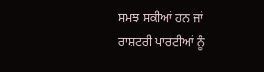ਸਮਝ ਸਕੀਆਂ ਹਨ ਜਾਂ ਰਾਸ਼ਟਰੀ ਪਾਰਟੀਆਂ ਨੂੰ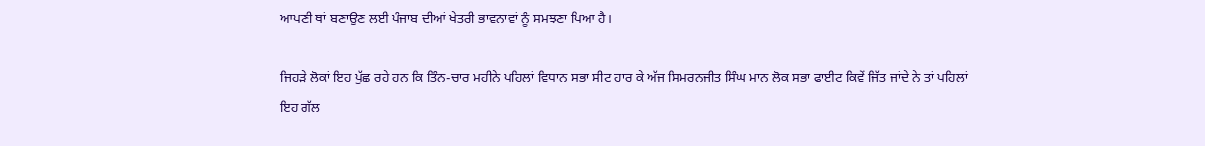ਆਪਣੀ ਥਾਂ ਬਣਾਉਣ ਲਈ ਪੰਜਾਬ ਦੀਆਂ ਖੇਤਰੀ ਭਾਵਨਾਵਾਂ ਨੂੰ ਸਮਝਣਾ ਪਿਆ ਹੈ।

ਜਿਹੜੇ ਲੋਕਾਂ ਇਹ ਪੁੱਛ ਰਹੇ ਹਨ ਕਿ ਤਿੰਨ-ਚਾਰ ਮਹੀਨੇ ਪਹਿਲਾਂ ਵਿਧਾਨ ਸਭਾ ਸੀਟ ਹਾਰ ਕੇ ਅੱਜ ਸਿਮਰਨਜੀਤ ਸਿੰਘ ਮਾਨ ਲੋਕ ਸਭਾ ਫਾਈਟ ਕਿਵੇਂ ਜਿੱਤ ਜਾਂਦੇ ਨੇ ਤਾਂ ਪਹਿਲਾਂ ਇਹ ਗੱਲ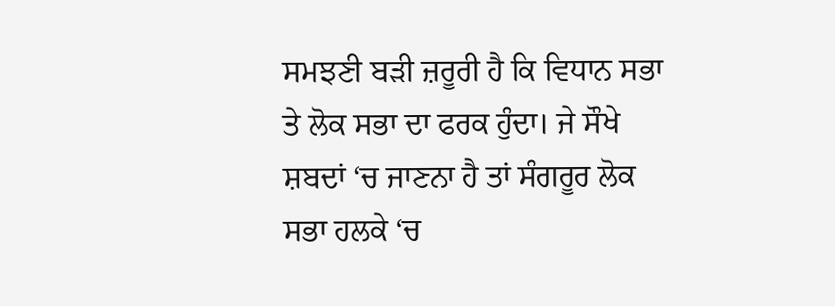ਸਮਝਣੀ ਬੜੀ ਜ਼ਰੂਰੀ ਹੈ ਕਿ ਵਿਧਾਨ ਸਭਾ ਤੇ ਲੋਕ ਸਭਾ ਦਾ ਫਰਕ ਹੁੰਦਾ। ਜੇ ਸੌਖੇ ਸ਼ਬਦਾਂ ‘ਚ ਜਾਣਨਾ ਹੈ ਤਾਂ ਸੰਗਰੂਰ ਲੋਕ ਸਭਾ ਹਲਕੇ ‘ਚ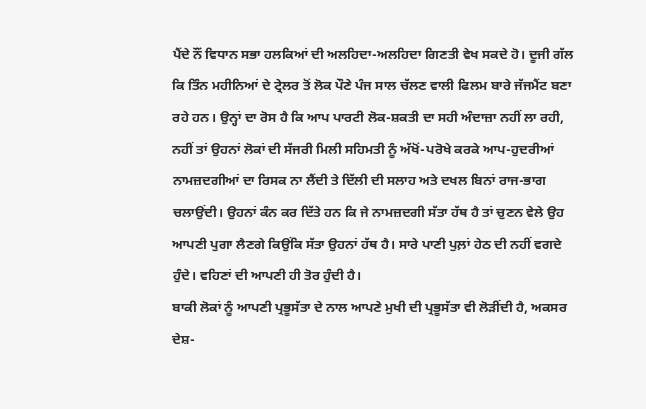ਪੈਂਦੇ ਨੌਂ ਵਿਧਾਨ ਸਭਾ ਹਲਕਿਆਂ ਦੀ ਅਲਹਿਦਾ-ਅਲਹਿਦਾ ਗਿਣਤੀ ਵੇਖ ਸਕਦੇ ਹੋ। ਦੂਜੀ ਗੱਲ ਕਿ ਤਿੰਨ ਮਹੀਨਿਆਂ ਦੇ ਟ੍ਰੇਲਰ ਤੋਂ ਲੋਕ ਪੌਣੇ ਪੰਜ ਸਾਲ ਚੱਲਣ ਵਾਲੀ ਫਿਲਮ ਬਾਰੇ ਜੱਜਮੈਂਟ ਬਣਾ ਰਹੇ ਹਨ। ਉਨ੍ਹਾਂ ਦਾ ਰੋਸ ਹੈ ਕਿ ਆਪ ਪਾਰਟੀ ਲੋਕ-ਸ਼ਕਤੀ ਦਾ ਸਹੀ ਅੰਦਾਜ਼ਾ ਨਹੀਂ ਲਾ ਰਹੀ, ਨਹੀਂ ਤਾਂ ਉਹਨਾਂ ਲੋਕਾਂ ਦੀ ਸੱਜਰੀ ਮਿਲੀ ਸਹਿਮਤੀ ਨੂੰ ਅੱਖੋਂ-ਪਰੋਖੇ ਕਰਕੇ ਆਪ-ਹੁਦਰੀਆਂ ਨਾਮਜ਼ਦਗੀਆਂ ਦਾ ਰਿਸਕ ਨਾ ਲੈਂਦੀ ਤੇ ਦਿੱਲੀ ਦੀ ਸਲਾਹ ਅਤੇ ਦਖਲ ਬਿਨਾਂ ਰਾਜ-ਭਾਗ ਚਲਾਉਂਦੀ। ਉਹਨਾਂ ਕੰਨ ਕਰ ਦਿੱਤੇ ਹਨ ਕਿ ਜੇ ਨਾਮਜ਼ਦਗੀ ਸੱਤਾ ਹੱਥ ਹੈ ਤਾਂ ਚੁਣਨ ਵੇਲੇ ਉਹ ਆਪਣੀ ਪੁਗਾ ਲੈਣਗੇ ਕਿਉਂਕਿ ਸੱਤਾ ਉਹਨਾਂ ਹੱਥ ਹੈ। ਸਾਰੇ ਪਾਣੀ ਪੁਲ਼ਾਂ ਹੇਠ ਦੀ ਨਹੀਂ ਵਗਦੇ ਹੁੰਦੇ। ਵਹਿਣਾਂ ਦੀ ਆਪਣੀ ਹੀ ਤੋਰ ਹੁੰਦੀ ਹੈ।
ਬਾਕੀ ਲੋਕਾਂ ਨੂੰ ਆਪਣੀ ਪ੍ਰਭੂਸੱਤਾ ਦੇ ਨਾਲ ਆਪਣੇ ਮੁਖੀ ਦੀ ਪ੍ਰਭੂਸੱਤਾ ਵੀ ਲੋੜੀਂਦੀ ਹੈ, ਅਕਸਰ ਦੇਸ਼-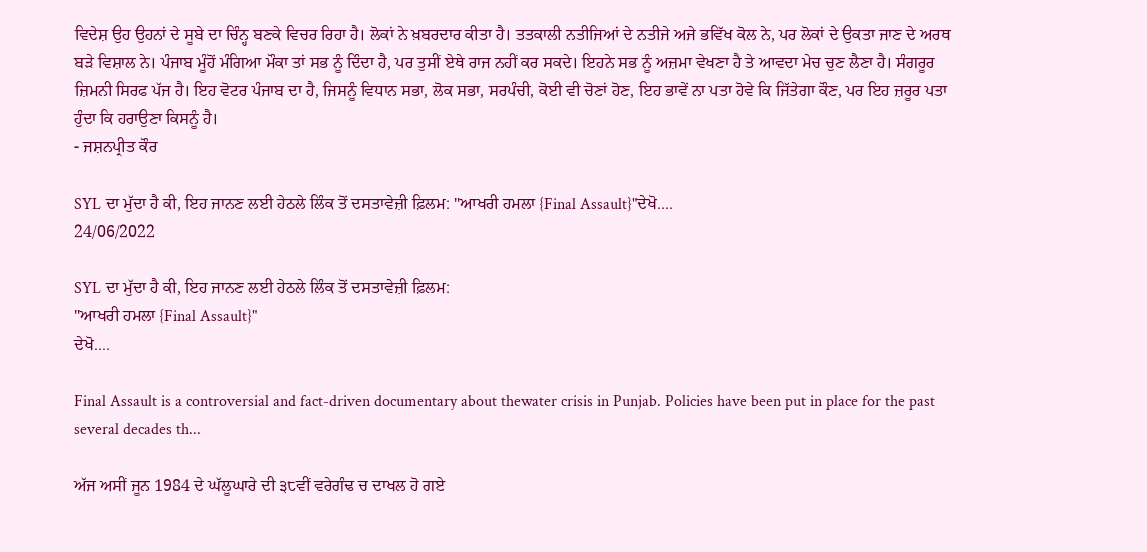ਵਿਦੇਸ਼ ਉਹ ਉਹਨਾਂ ਦੇ ਸੂਬੇ ਦਾ ਚਿੰਨ੍ਹ ਬਣਕੇ ਵਿਚਰ ਰਿਹਾ ਹੈ। ਲੋਕਾਂ ਨੇ ਖ਼ਬਰਦਾਰ ਕੀਤਾ ਹੈ। ਤਤਕਾਲੀ ਨਤੀਜਿਆਂ ਦੇ ਨਤੀਜੇ ਅਜੇ ਭਵਿੱਖ ਕੋਲ ਨੇ, ਪਰ ਲੋਕਾਂ ਦੇ ਉਕਤਾ ਜਾਣ ਦੇ ਅਰਥ ਬੜੇ ਵਿਸ਼ਾਲ ਨੇ। ਪੰਜਾਬ ਮੂੰਹੋਂ ਮੰਗਿਆ ਮੌਕਾ ਤਾਂ ਸਭ ਨੂੰ ਦਿੰਦਾ ਹੈ, ਪਰ ਤੁਸੀਂ ਏਥੇ ਰਾਜ ਨਹੀਂ ਕਰ ਸਕਦੇ। ਇਹਨੇ ਸਭ ਨੂੰ ਅਜ਼ਮਾ ਵੇਖਣਾ ਹੈ ਤੇ ਆਵਦਾ ਮੇਚ ਚੁਣ ਲੈਣਾ ਹੈ। ਸੰਗਰੂਰ ਜ਼ਿਮਨੀ ਸਿਰਫ ਪੱਜ ਹੈ। ਇਹ ਵੋਟਰ ਪੰਜਾਬ ਦਾ ਹੈ, ਜਿਸਨੂੰ ਵਿਧਾਨ ਸਭਾ, ਲੋਕ ਸਭਾ, ਸਰਪੰਚੀ, ਕੋਈ ਵੀ ਚੋਣਾਂ ਹੋਣ, ਇਹ ਭਾਵੇਂ ਨਾ ਪਤਾ ਹੋਵੇ ਕਿ ਜਿੱਤੇਗਾ ਕੌਣ, ਪਰ ਇਹ ਜ਼ਰੂਰ ਪਤਾ ਹੁੰਦਾ ਕਿ ਹਰਾਉਣਾ ਕਿਸਨੂੰ ਹੈ।
- ਜਸ਼ਨਪ੍ਰੀਤ ਕੌਰ

SYL ਦਾ ਮੁੱਦਾ ਹੈ ਕੀ, ਇਹ ਜਾਨਣ ਲਈ ਹੇਠਲੇ ਲਿੰਕ ਤੋਂ ਦਸਤਾਵੇਜ਼ੀ ਫ਼ਿਲਮ: "ਆਖਰੀ ਹਮਲਾ {Final Assault}"ਦੇਖੋ....
24/06/2022

SYL ਦਾ ਮੁੱਦਾ ਹੈ ਕੀ, ਇਹ ਜਾਨਣ ਲਈ ਹੇਠਲੇ ਲਿੰਕ ਤੋਂ ਦਸਤਾਵੇਜ਼ੀ ਫ਼ਿਲਮ:
"ਆਖਰੀ ਹਮਲਾ {Final Assault}"
ਦੇਖੋ....

Final Assault is a controversial and fact-driven documentary about thewater crisis in Punjab. Policies have been put in place for the past several decades th...

ਅੱਜ ਅਸੀਂ ਜੂਨ 1984 ਦੇ ਘੱਲੂਘਾਰੇ ਦੀ ੩੮ਵੀਂ ਵਰੇਗੰਢ ਚ ਦਾਖਲ ਹੋ ਗਏ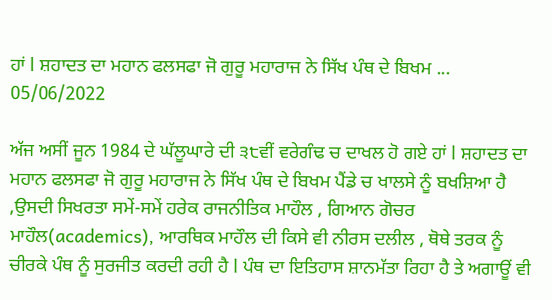ਹਾਂ l ਸ਼ਹਾਦਤ ਦਾ ਮਹਾਨ ਫਲਸਫਾ ਜੋ ਗੁਰੂ ਮਹਾਰਾਜ ਨੇ ਸਿੱਖ ਪੰਥ ਦੇ ਬਿਖਮ ...
05/06/2022

ਅੱਜ ਅਸੀਂ ਜੂਨ 1984 ਦੇ ਘੱਲੂਘਾਰੇ ਦੀ ੩੮ਵੀਂ ਵਰੇਗੰਢ ਚ ਦਾਖਲ ਹੋ ਗਏ ਹਾਂ l ਸ਼ਹਾਦਤ ਦਾ ਮਹਾਨ ਫਲਸਫਾ ਜੋ ਗੁਰੂ ਮਹਾਰਾਜ ਨੇ ਸਿੱਖ ਪੰਥ ਦੇ ਬਿਖਮ ਪੈਂਡੇ ਚ ਖਾਲਸੇ ਨੂੰ ਬਖਸ਼ਿਆ ਹੈ ,ਉਸਦੀ ਸਿਖਰਤਾ ਸਮੇਂ-ਸਮੇਂ ਹਰੇਕ ਰਾਜਨੀਤਿਕ ਮਾਹੌਲ , ਗਿਆਨ ਗੋਚਰ ਮਾਹੌਲ(academics), ਆਰਥਿਕ ਮਾਹੌਲ ਦੀ ਕਿਸੇ ਵੀ ਨੀਰਸ ਦਲੀਲ , ਥੋਥੇ ਤਰਕ ਨੂੰ ਚੀਰਕੇ ਪੰਥ ਨੂੰ ਸੁਰਜੀਤ ਕਰਦੀ ਰਹੀ ਹੈ l ਪੰਥ ਦਾ ਇਤਿਹਾਸ ਸ਼ਾਨਮੱਤਾ ਰਿਹਾ ਹੈ ਤੇ ਅਗਾਊਂ ਵੀ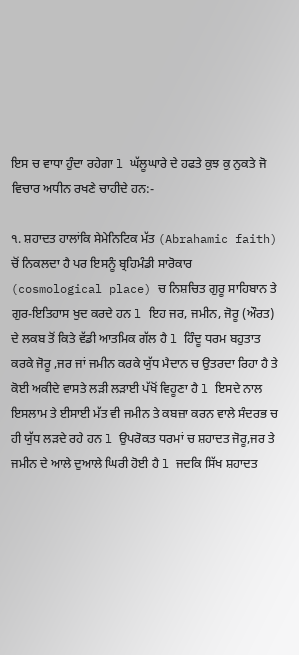ਇਸ ਚ ਵਾਧਾ ਹੁੰਦਾ ਰਹੇਗਾ l ਘੱਲੂਘਾਰੇ ਦੇ ਹਫਤੇ ਕੁਝ ਕੁ ਨੁਕਤੇ ਜੋ ਵਿਚਾਰ ਅਧੀਨ ਰਖਣੇ ਚਾਹੀਦੇ ਹਨ:-

੧. ਸ਼ਹਾਦਤ ਹਾਲਾਂਕਿ ਸੇਮੇਨਿਟਿਕ ਮੱਤ (Abrahamic faith) ਚੋਂ ਨਿਕਲਦਾ ਹੈ ਪਰ ਇਸਨੂੰ ਬ੍ਰਹਿਮੰਡੀ ਸਾਰੋਕਾਰ (cosmological place) ਚ ਨਿਸ਼ਚਿਤ ਗੁਰੂ ਸਾਹਿਬਾਨ ਤੇ ਗੁਰ-ਇਤਿਹਾਸ ਖੁਦ ਕਰਦੇ ਹਨ l ਇਹ ਜਰ, ਜਮੀਨ, ਜੋਰੂ (ਔਰਤ) ਦੇ ਲਕਬ ਤੋਂ ਕਿਤੇ ਵੱਡੀ ਆਤਮਿਕ ਗੱਲ ਹੈ l ਹਿੰਦੂ ਧਰਮ ਬਹੁਤਾਤ ਕਰਕੇ ਜੋਰੂ ,ਜਰ ਜਾਂ ਜਮੀਨ ਕਰਕੇ ਯੁੱਧ ਮੈਦਾਨ ਚ ਉਤਰਦਾ ਰਿਹਾ ਹੈ ਤੇ ਕੋਈ ਅਕੀਦੇ ਵਾਸਤੇ ਲੜੀ ਲੜਾਈ ਪੱਖੋਂ ਵਿਹੂਣਾ ਹੈ l ਇਸਦੇ ਨਾਲ ਇਸਲਾਮ ਤੇ ਈਸਾਈ ਮੱਤ ਵੀ ਜਮੀਨ ਤੇ ਕਬਜ਼ਾ ਕਰਨ ਵਾਲੇ ਸੰਦਰਭ ਚ ਹੀ ਯੁੱਧ ਲੜਦੇ ਰਹੇ ਹਨ l ਉਪਰੋਕਤ ਧਰਮਾਂ ਚ ਸ਼ਹਾਦਤ ਜੋਰੂ,ਜਰ ਤੇ ਜਮੀਨ ਦੇ ਆਲੇ ਦੁਆਲੇ ਘਿਰੀ ਹੋਈ ਹੈ l ਜਦਕਿ ਸਿੱਖ ਸ਼ਹਾਦਤ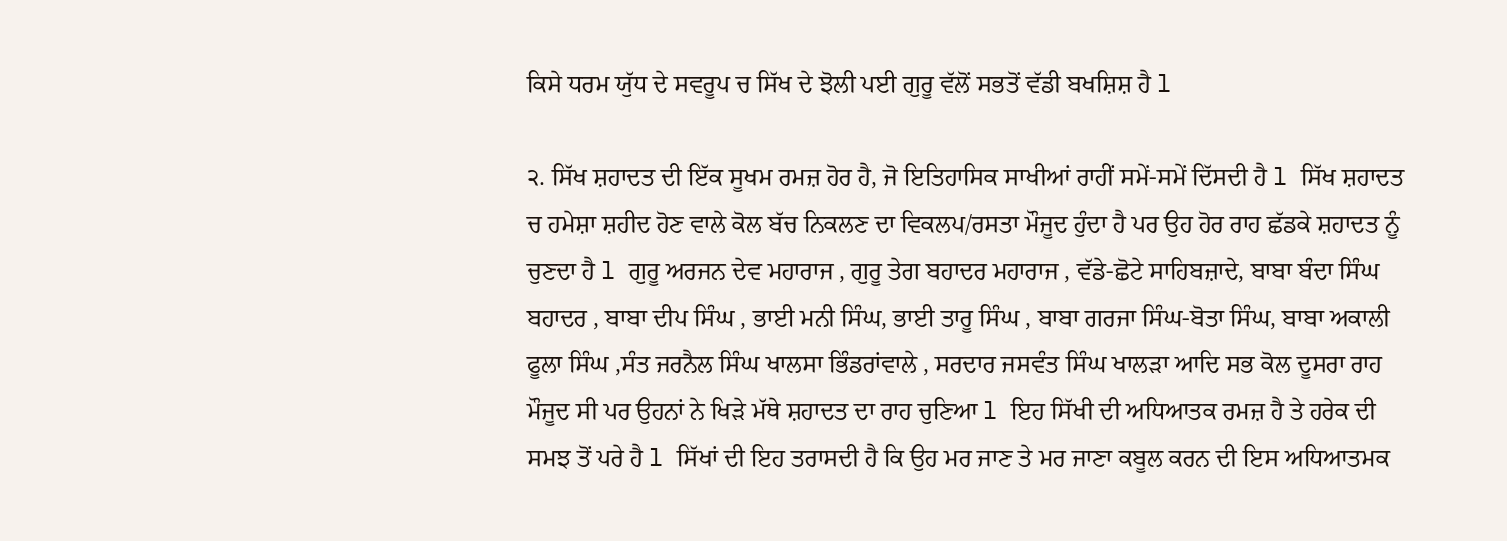ਕਿਸੇ ਧਰਮ ਯੁੱਧ ਦੇ ਸਵਰੂਪ ਚ ਸਿੱਖ ਦੇ ਝੋਲੀ ਪਈ ਗੁਰੂ ਵੱਲੋਂ ਸਭਤੋਂ ਵੱਡੀ ਬਖਸ਼ਿਸ਼ ਹੈ l

੨. ਸਿੱਖ ਸ਼ਹਾਦਤ ਦੀ ਇੱਕ ਸੂਖਮ ਰਮਜ਼ ਹੋਰ ਹੈ, ਜੋ ਇਤਿਹਾਸਿਕ ਸਾਖੀਆਂ ਰਾਹੀਂ ਸਮੇਂ-ਸਮੇਂ ਦਿੱਸਦੀ ਹੈ l ਸਿੱਖ ਸ਼ਹਾਦਤ ਚ ਹਮੇਸ਼ਾ ਸ਼ਹੀਦ ਹੋਣ ਵਾਲੇ ਕੋਲ ਬੱਚ ਨਿਕਲਣ ਦਾ ਵਿਕਲਪ/ਰਸਤਾ ਮੌਜੂਦ ਹੁੰਦਾ ਹੈ ਪਰ ਉਹ ਹੋਰ ਰਾਹ ਛੱਡਕੇ ਸ਼ਹਾਦਤ ਨੂੰ ਚੁਣਦਾ ਹੈ l ਗੁਰੂ ਅਰਜਨ ਦੇਵ ਮਹਾਰਾਜ , ਗੁਰੂ ਤੇਗ ਬਹਾਦਰ ਮਹਾਰਾਜ , ਵੱਡੇ-ਛੋਟੇ ਸਾਹਿਬਜ਼ਾਦੇ, ਬਾਬਾ ਬੰਦਾ ਸਿੰਘ ਬਹਾਦਰ , ਬਾਬਾ ਦੀਪ ਸਿੰਘ , ਭਾਈ ਮਨੀ ਸਿੰਘ, ਭਾਈ ਤਾਰੂ ਸਿੰਘ , ਬਾਬਾ ਗਰਜਾ ਸਿੰਘ-ਬੋਤਾ ਸਿੰਘ, ਬਾਬਾ ਅਕਾਲੀ ਫੂਲਾ ਸਿੰਘ ,ਸੰਤ ਜਰਨੈਲ ਸਿੰਘ ਖਾਲਸਾ ਭਿੰਡਰਾਂਵਾਲੇ , ਸਰਦਾਰ ਜਸਵੰਤ ਸਿੰਘ ਖਾਲੜਾ ਆਦਿ ਸਭ ਕੋਲ ਦੂਸਰਾ ਰਾਹ ਮੌਜੂਦ ਸੀ ਪਰ ਉਹਨਾਂ ਨੇ ਖਿੜੇ ਮੱਥੇ ਸ਼ਹਾਦਤ ਦਾ ਰਾਹ ਚੁਣਿਆ l ਇਹ ਸਿੱਖੀ ਦੀ ਅਧਿਆਤਕ ਰਮਜ਼ ਹੈ ਤੇ ਹਰੇਕ ਦੀ ਸਮਝ ਤੋਂ ਪਰੇ ਹੈ l ਸਿੱਖਾਂ ਦੀ ਇਹ ਤਰਾਸਦੀ ਹੈ ਕਿ ਉਹ ਮਰ ਜਾਣ ਤੇ ਮਰ ਜਾਣਾ ਕਬੂਲ ਕਰਨ ਦੀ ਇਸ ਅਧਿਆਤਮਕ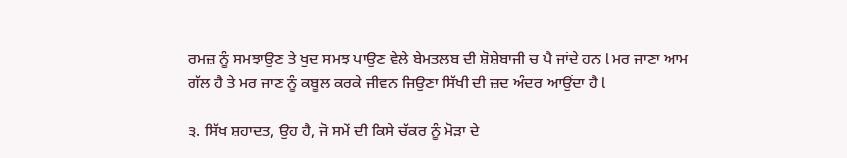ਰਮਜ਼ ਨੂੰ ਸਮਝਾਉਣ ਤੇ ਖੁਦ ਸਮਝ ਪਾਉਣ ਵੇਲੇ ਬੇਮਤਲਬ ਦੀ ਸ਼ੋਸ਼ੇਬਾਜੀ ਚ ਪੈ ਜਾਂਦੇ ਹਨ l ਮਰ ਜਾਣਾ ਆਮ ਗੱਲ ਹੈ ਤੇ ਮਰ ਜਾਣ ਨੂੰ ਕਬੂਲ ਕਰਕੇ ਜੀਵਨ ਜਿਉਣਾ ਸਿੱਖੀ ਦੀ ਜ਼ਦ ਅੰਦਰ ਆਉਂਦਾ ਹੈ l

੩. ਸਿੱਖ ਸ਼ਹਾਦਤ, ਉਹ ਹੈ, ਜੋ ਸਮੇਂ ਦੀ ਕਿਸੇ ਚੱਕਰ ਨੂੰ ਮੋੜਾ ਦੇ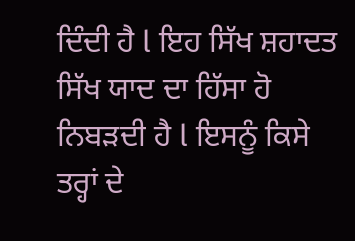ਦਿੰਦੀ ਹੈ l ਇਹ ਸਿੱਖ ਸ਼ਹਾਦਤ ਸਿੱਖ ਯਾਦ ਦਾ ਹਿੱਸਾ ਹੋ ਨਿਬੜਦੀ ਹੈ l ਇਸਨੂੰ ਕਿਸੇ ਤਰ੍ਹਾਂ ਦੇ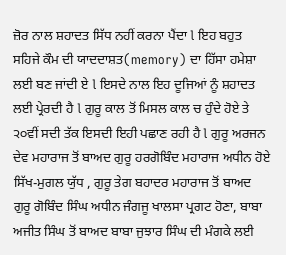ਜ਼ੋਰ ਨਾਲ ਸ਼ਹਾਦਤ ਸਿੱਧ ਨਹੀਂ ਕਰਨਾ ਪੈਂਦਾ l ਇਹ ਬਹੁਤ ਸਹਿਜੇ ਕੌਮ ਦੀ ਯਾਦਦਾਸ਼ਤ(memory) ਦਾ ਹਿੱਸਾ ਹਮੇਸ਼ਾ ਲਈ ਬਣ ਜਾਂਦੀ ਏ l ਇਸਦੇ ਨਾਲ ਇਹ ਦੂਜਿਆਂ ਨੂੰ ਸ਼ਹਾਦਤ ਲਈ ਪ੍ਰੇਰਦੀ ਹੈ l ਗੁਰੂ ਕਾਲ ਤੋਂ ਮਿਸਲ ਕਾਲ ਚ ਹੁੰਦੇ ਹੋਏ ਤੇ ੨੦ਵੀਂ ਸਦੀ ਤੱਕ ਇਸਦੀ ਇਹੀ ਪਛਾਣ ਰਹੀ ਹੈ l ਗੁਰੂ ਅਰਜਨ ਦੇਵ ਮਹਾਰਾਜ ਤੋਂ ਬਾਅਦ ਗੁਰੂ ਹਰਗੋਬਿੰਦ ਮਹਾਰਾਜ ਅਧੀਨ ਹੋਏ ਸਿੱਖ-ਮੁਗਲ ਯੁੱਧ , ਗੁਰੂ ਤੇਗ ਬਹਾਦਰ ਮਹਾਰਾਜ ਤੋਂ ਬਾਅਦ ਗੁਰੂ ਗੋਬਿੰਦ ਸਿੰਘ ਅਧੀਨ ਜੰਗਜੂ ਖਾਲਸਾ ਪ੍ਰਗਟ ਹੋਣਾ, ਬਾਬਾ ਅਜੀਤ ਸਿੰਘ ਤੋਂ ਬਾਅਦ ਬਾਬਾ ਜੁਝਾਰ ਸਿੰਘ ਦੀ ਮੰਗਕੇ ਲਈ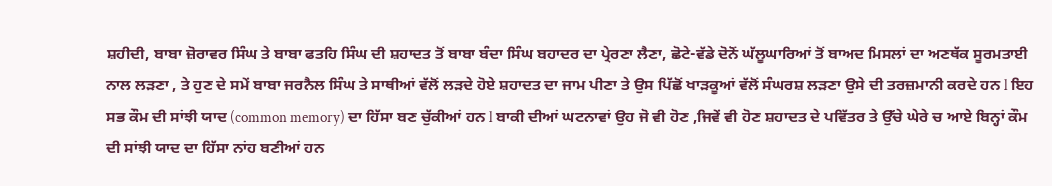ਸ਼ਹੀਦੀ, ਬਾਬਾ ਜ਼ੋਰਾਵਰ ਸਿੰਘ ਤੇ ਬਾਬਾ ਫਤਹਿ ਸਿੰਘ ਦੀ ਸ਼ਹਾਦਤ ਤੋਂ ਬਾਬਾ ਬੰਦਾ ਸਿੰਘ ਬਹਾਦਰ ਦਾ ਪ੍ਰੇਰਣਾ ਲੈਣਾ, ਛੋਟੇ-ਵੱਡੇ ਦੋਨੋਂ ਘੱਲੂਘਾਰਿਆਂ ਤੋਂ ਬਾਅਦ ਮਿਸਲਾਂ ਦਾ ਅਣਥੱਕ ਸੂਰਮਤਾਈ ਨਾਲ ਲੜਣਾ , ਤੇ ਹੁਣ ਦੇ ਸਮੇਂ ਬਾਬਾ ਜਰਨੈਲ ਸਿੰਘ ਤੇ ਸਾਥੀਆਂ ਵੱਲੋਂ ਲੜਦੇ ਹੋਏ ਸ਼ਹਾਦਤ ਦਾ ਜਾਮ ਪੀਣਾ ਤੇ ਉਸ ਪਿੱਛੋਂ ਖਾੜਕੂਆਂ ਵੱਲੋਂ ਸੰਘਰਸ਼ ਲੜਣਾ ਉਸੇ ਦੀ ਤਰਜ਼ਮਾਨੀ ਕਰਦੇ ਹਨ l ਇਹ ਸਭ ਕੌਮ ਦੀ ਸਾਂਝੀ ਯਾਦ (common memory) ਦਾ ਹਿੱਸਾ ਬਣ ਚੁੱਕੀਆਂ ਹਨ l ਬਾਕੀ ਦੀਆਂ ਘਟਨਾਵਾਂ ਉਹ ਜੋ ਵੀ ਹੋਣ ,ਜਿਵੇਂ ਵੀ ਹੋਣ ਸ਼ਹਾਦਤ ਦੇ ਪਵਿੱਤਰ ਤੇ ਉੱਚੇ ਘੇਰੇ ਚ ਆਏ ਬਿਨ੍ਹਾਂ ਕੌਮ ਦੀ ਸਾਂਝੀ ਯਾਦ ਦਾ ਹਿੱਸਾ ਨਾਂਹ ਬਣੀਆਂ ਹਨ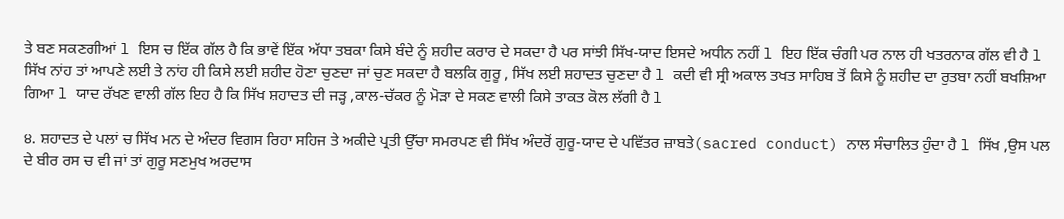ਤੇ ਬਣ ਸਕਣਗੀਆਂ l ਇਸ ਚ ਇੱਕ ਗੱਲ ਹੈ ਕਿ ਭਾਵੇਂ ਇੱਕ ਅੱਧਾ ਤਬਕਾ ਕਿਸੇ ਬੰਦੇ ਨੂੰ ਸ਼ਹੀਦ ਕਰਾਰ ਦੇ ਸਕਦਾ ਹੈ ਪਰ ਸਾਂਝੀ ਸਿੱਖ-ਯਾਦ ਇਸਦੇ ਅਧੀਨ ਨਹੀਂ l ਇਹ ਇੱਕ ਚੰਗੀ ਪਰ ਨਾਲ ਹੀ ਖਤਰਨਾਕ ਗੱਲ ਵੀ ਹੈ l ਸਿੱਖ ਨਾਂਹ ਤਾਂ ਆਪਣੇ ਲਈ ਤੇ ਨਾਂਹ ਹੀ ਕਿਸੇ ਲਈ ਸ਼ਹੀਦ ਹੋਣਾ ਚੁਣਦਾ ਜਾਂ ਚੁਣ ਸਕਦਾ ਹੈ ਬਲਕਿ ਗੁਰੂ , ਸਿੱਖ ਲਈ ਸ਼ਹਾਦਤ ਚੁਣਦਾ ਹੈ l ਕਦੀ ਵੀ ਸ੍ਰੀ ਅਕਾਲ ਤਖਤ ਸਾਹਿਬ ਤੋਂ ਕਿਸੇ ਨੂੰ ਸ਼ਹੀਦ ਦਾ ਰੁਤਬਾ ਨਹੀਂ ਬਖਸ਼ਿਆ ਗਿਆ l ਯਾਦ ਰੱਖਣ ਵਾਲੀ ਗੱਲ ਇਹ ਹੈ ਕਿ ਸਿੱਖ ਸ਼ਹਾਦਤ ਦੀ ਜੜ੍ਹ ,ਕਾਲ-ਚੱਕਰ ਨੂੰ ਮੋੜਾ ਦੇ ਸਕਣ ਵਾਲੀ ਕਿਸੇ ਤਾਕਤ ਕੋਲ ਲੱਗੀ ਹੈ l

੪. ਸ਼ਹਾਦਤ ਦੇ ਪਲਾਂ ਚ ਸਿੱਖ ਮਨ ਦੇ ਅੰਦਰ ਵਿਗਸ ਰਿਹਾ ਸਹਿਜ ਤੇ ਅਕੀਦੇ ਪ੍ਰਤੀ ਉੱਚਾ ਸਮਰਪਣ ਵੀ ਸਿੱਖ ਅੰਦਰੋਂ ਗੁਰੂ-ਯਾਦ ਦੇ ਪਵਿੱਤਰ ਜ਼ਾਬਤੇ(sacred conduct) ਨਾਲ ਸੰਚਾਲਿਤ ਹੁੰਦਾ ਹੈ l ਸਿੱਖ ,ਉਸ ਪਲ ਦੇ ਬੀਰ ਰਸ ਚ ਵੀ ਜਾਂ ਤਾਂ ਗੁਰੂ ਸਣਮੁਖ ਅਰਦਾਸ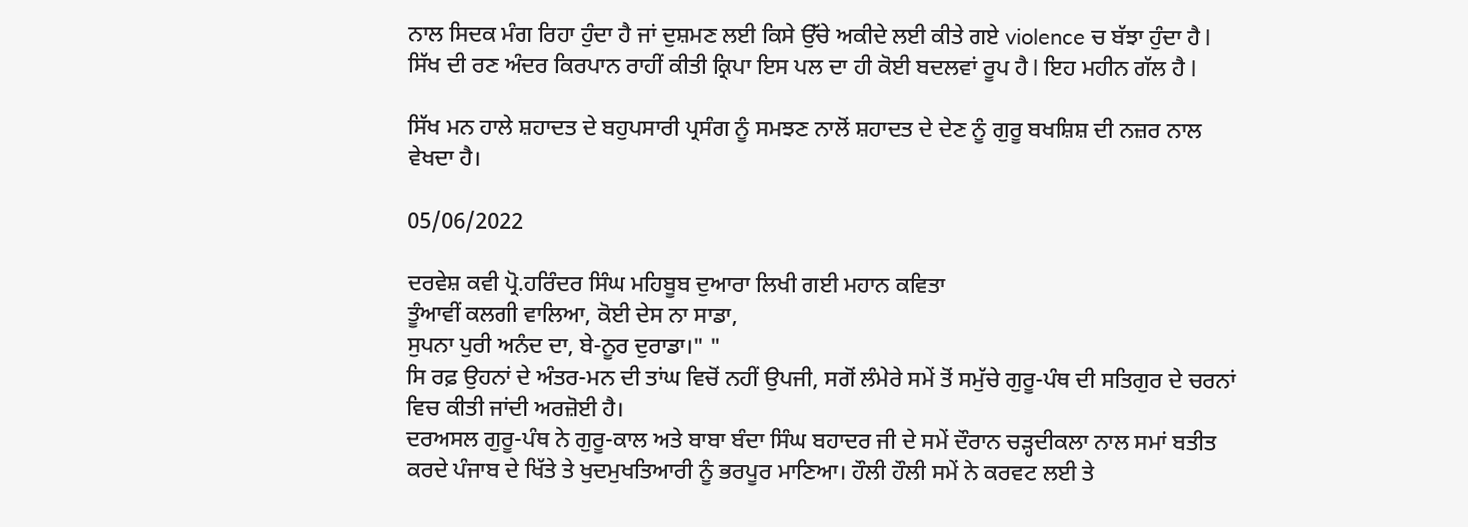ਨਾਲ ਸਿਦਕ ਮੰਗ ਰਿਹਾ ਹੁੰਦਾ ਹੈ ਜਾਂ ਦੁਸ਼ਮਣ ਲਈ ਕਿਸੇ ਉੱਚੇ ਅਕੀਦੇ ਲਈ ਕੀਤੇ ਗਏ violence ਚ ਬੱਝਾ ਹੁੰਦਾ ਹੈ l ਸਿੱਖ ਦੀ ਰਣ ਅੰਦਰ ਕਿਰਪਾਨ ਰਾਹੀਂ ਕੀਤੀ ਕ੍ਰਿਪਾ ਇਸ ਪਲ ਦਾ ਹੀ ਕੋਈ ਬਦਲਵਾਂ ਰੂਪ ਹੈ l ਇਹ ਮਹੀਨ ਗੱਲ ਹੈ l

ਸਿੱਖ ਮਨ ਹਾਲੇ ਸ਼ਹਾਦਤ ਦੇ ਬਹੁਪਸਾਰੀ ਪ੍ਰਸੰਗ ਨੂੰ ਸਮਝਣ ਨਾਲੋਂ ਸ਼ਹਾਦਤ ਦੇ ਦੇਣ ਨੂੰ ਗੁਰੂ ਬਖਸ਼ਿਸ਼ ਦੀ ਨਜ਼ਰ ਨਾਲ ਵੇਖਦਾ ਹੈ।

05/06/2022

ਦਰਵੇਸ਼ ਕਵੀ ਪ੍ਰੋ.ਹਰਿੰਦਰ ਸਿੰਘ ਮਹਿਬੂਬ ਦੁਆਰਾ ਲਿਖੀ ਗਈ ਮਹਾਨ ਕਵਿਤਾ
ਤੂੰਆਵੀਂ ਕਲਗੀ ਵਾਲਿਆ, ਕੋਈ ਦੇਸ ਨਾ ਸਾਡਾ,
ਸੁਪਨਾ ਪੁਰੀ ਅਨੰਦ ਦਾ, ਬੇ-ਨੂਰ ਦੁਰਾਡਾ।" "
ਸਿ ਰਫ਼ ਉਹਨਾਂ ਦੇ ਅੰਤਰ-ਮਨ ਦੀ ਤਾਂਘ ਵਿਚੋਂ ਨਹੀਂ ਉਪਜੀ, ਸਗੋਂ ਲੰਮੇਰੇ ਸਮੇਂ ਤੋਂ ਸਮੁੱਚੇ ਗੁਰੂ-ਪੰਥ ਦੀ ਸਤਿਗੁਰ ਦੇ ਚਰਨਾਂ ਵਿਚ ਕੀਤੀ ਜਾਂਦੀ ਅਰਜ਼ੋਈ ਹੈ।
ਦਰਅਸਲ ਗੁਰੂ-ਪੰਥ ਨੇ ਗੁਰੂ-ਕਾਲ ਅਤੇ ਬਾਬਾ ਬੰਦਾ ਸਿੰਘ ਬਹਾਦਰ ਜੀ ਦੇ ਸਮੇਂ ਦੌਰਾਨ ਚੜ੍ਹਦੀਕਲਾ ਨਾਲ ਸਮਾਂ ਬਤੀਤ ਕਰਦੇ ਪੰਜਾਬ ਦੇ ਖਿੱਤੇ ਤੇ ਖੁਦਮੁਖਤਿਆਰੀ ਨੂੰ ਭਰਪੂਰ ਮਾਣਿਆ। ਹੌਲੀ ਹੌਲੀ ਸਮੇਂ ਨੇ ਕਰਵਟ ਲਈ ਤੇ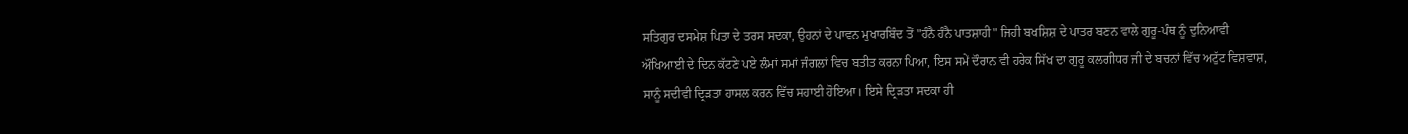ਸਤਿਗੁਰ ਦਸਮੇਸ਼ ਪਿਤਾ ਦੇ ਤਰਸ ਸਦਕਾ, ਉਹਨਾਂ ਦੇ ਪਾਵਨ ਮੁਖਾਰਬਿੰਦ ਤੋਂ "ਹੰਨੈ ਹੰਨੈ ਪਾਤਸ਼ਾਹੀ" ਜਿਹੀ ਬਖਸ਼ਿਸ਼ ਦੇ ਪਾਤਰ ਬਣਨ ਵਾਲੇ ਗੁਰੂ-ਪੰਥ ਨੂੰ ਦੁਨਿਆਵੀ ਔਖਿਆਈ ਦੇ ਦਿਨ ਕੱਟਣੇ ਪਏ ਲੰਮਾਂ ਸਮਾਂ ਜੰਗਲਾਂ ਵਿਚ ਬਤੀਤ ਕਰਨਾ ਪਿਆ, ਇਸ ਸਮੇਂ ਦੌਰਾਨ ਵੀ ਹਰੇਕ ਸਿੱਖ ਦਾ ਗੁਰੂ ਕਲਗੀਧਰ ਜੀ ਦੇ ਬਚਨਾਂ ਵਿੱਚ ਅਟੁੱਟ ਵਿਸ਼ਵਾਸ਼, ਸਾਨੂੰ ਸਦੀਵੀ ਦ੍ਰਿੜਤਾ ਹਾਸਲ ਕਰਨ ਵਿੱਚ ਸਹਾਈ ਹੋਇਆ। ਇਸੇ ਦ੍ਰਿੜਤਾ ਸਦਕਾ ਹੀ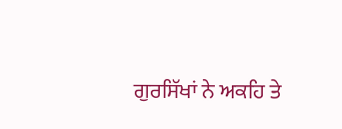ਗੁਰਸਿੱਖਾਂ ਨੇ ਅਕਹਿ ਤੇ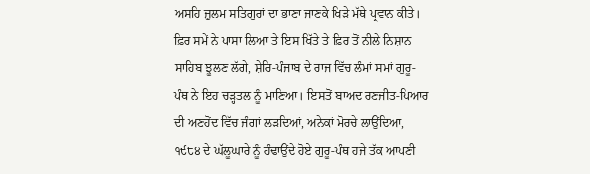ਅਸਹਿ ਜ਼ੁਲਮ ਸਤਿਗੁਰਾਂ ਦਾ ਭਾਣਾ ਜਾਣਕੇ ਖਿੜੇ ਮੱਥੇ ਪ੍ਰਵਾਨ ਕੀਤੇ। ਫ਼ਿਰ ਸਮੇਂ ਨੇ ਪਾਸਾ ਲਿਆ ਤੇ ਇਸ ਖਿੱਤੇ ਤੇ ਫ਼ਿਰ ਤੋਂ ਨੀਲੇ ਨਿਸ਼ਾਨ ਸਾਹਿਬ ਝੂਲਣ ਲੱਗੇ, ਸ਼ੇਰਿ-ਪੰਜਾਬ ਦੇ ਰਾਜ ਵਿੱਚ ਲੰਮਾਂ ਸਮਾਂ ਗੁਰੂ-ਪੰਥ ਨੇ ਇਹ ਚੜ੍ਹਤਲ ਨੂੰ ਮਾਣਿਆ। ਇਸਤੋਂ ਬਾਅਦ ਰਣਜੀਤ-ਪਿਆਰ ਦੀ ਅਣਹੋਂਦ ਵਿੱਚ ਜੰਗਾਂ ਲੜਦਿਆਂ, ਅਨੇਕਾਂ ਮੋਰਚੇ ਲਾਉਂਦਿਆ, ੧੯੮੪ ਦੇ ਘੱਲੂਘਾਰੇ ਨੂੰ ਹੰਢਾਉਂਦੇ ਹੋਏ ਗੁਰੂ-ਪੰਥ ਹਜੇ ਤੱਕ ਆਪਣੀ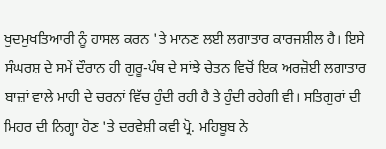ਖੁਦਮੁਖਤਿਆਰੀ ਨੂੰ ਹਾਸਲ ਕਰਨ 'ਤੇ ਮਾਨਣ ਲਈ ਲਗਾਤਾਰ ਕਾਰਜਸ਼ੀਲ ਹੈ। ਇਸੇ ਸੰਘਰਸ਼ ਦੇ ਸਮੇਂ ਦੌਰਾਨ ਹੀ ਗੁਰੂ-ਪੰਥ ਦੇ ਸਾਂਝੇ ਚੇਤਨ ਵਿਚੋਂ ਇਕ ਅਰਜ਼ੋਈ ਲਗਾਤਾਰ ਬਾਜ਼ਾਂ ਵਾਲੇ ਮਾਹੀ ਦੇ ਚਰਨਾਂ ਵਿੱਚ ਹੁੰਦੀ ਰਹੀ ਹੈ ਤੇ ਹੁੰਦੀ ਰਹੇਗੀ ਵੀ। ਸਤਿਗੁਰਾਂ ਦੀ ਮਿਹਰ ਦੀ ਨਿਗ੍ਹਾ ਹੋਣ 'ਤੇ ਦਰਵੇਸ਼ੀ ਕਵੀ ਪ੍ਰੋ. ਮਹਿਬੂਬ ਨੇ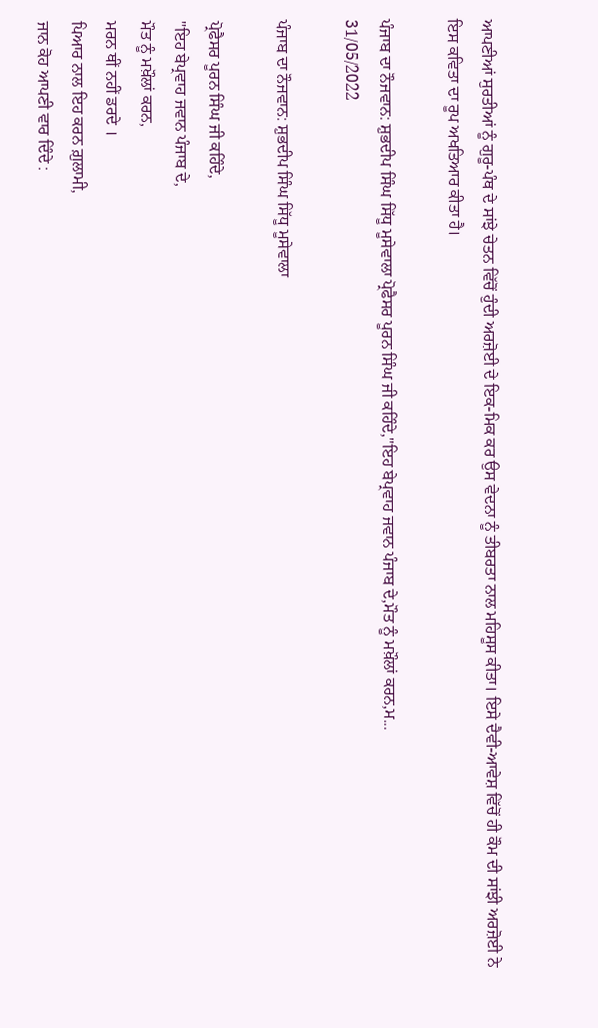ਆਪਣੀਆਂ ਸੁਰਤੀਆਂ ਨੂੰ ਗੁਰੂ-ਪੰਥ ਦੇ ਸਾਂਝੇ ਚੇਤਨ ਵਿੱਚੋਂ ਹੁੰਦੀ ਅਰਜ਼ੋਈ ਦੇ ਇਕ-ਮਿਕ ਕਰ ਉਸ ਵੇਦਨਾ ਨੂੰ ਤੀਬਰਤਾ ਨਾਲ ਮਹਿਸੂਸ ਕੀਤਾ। ਇਸੇ ਦੈਵੀ-ਆਵੇਸ਼ ਵਿੱਚੋਂ ਹੀ ਕੌਮ ਦੀ ਸਾਂਝੀ ਅਰਜ਼ੋਈ ਨੇ ਇਸ ਕਵਿਤਾ ਦਾ ਰੂਪ ਅਖਤਿਆਰ ਕੀਤਾ ਹੈ।

ਪੰਜਾਬ ਦਾ ਨੌਜਵਾਨ: ਸ਼ੁਭਦੀਪ ਸਿੰਘ ਸਿੱਧੂ ਮੂਸੇਵਾਲਾ ਪ੍ਰੋਫੈਸਰ ਪੂਰਨ ਸਿੰਘ ਜੀ ਕਹਿੰਦੇ,"ਇਹ ਬੇਪ੍ਰਵਾਹ ਜਵਾਨ ਪੰਜਾਬ ਦੇ,ਮੌਤ ਨੂੰ ਮਖ਼ੌਲਾਂ ਕਰਨ,ਮ...
31/05/2022

ਪੰਜਾਬ ਦਾ ਨੌਜਵਾਨ: ਸ਼ੁਭਦੀਪ ਸਿੰਘ ਸਿੱਧੂ ਮੂਸੇਵਾਲਾ

ਪ੍ਰੋਫੈਸਰ ਪੂਰਨ ਸਿੰਘ ਜੀ ਕਹਿੰਦੇ,
"ਇਹ ਬੇਪ੍ਰਵਾਹ ਜਵਾਨ ਪੰਜਾਬ ਦੇ,
ਮੌਤ ਨੂੰ ਮਖ਼ੌਲਾਂ ਕਰਨ,
ਮਰਨ ਥੀਂ ਨਹੀਂ ਡਰਦੇ ।
ਪਿਆਰ ਨਾਲ ਇਹ ਕਰਨ ਗ਼ੁਲਾਮੀ,
ਜਾਨ ਕੋਹ ਆਪਣੀ ਵਾਰ ਦਿੰਦੇ :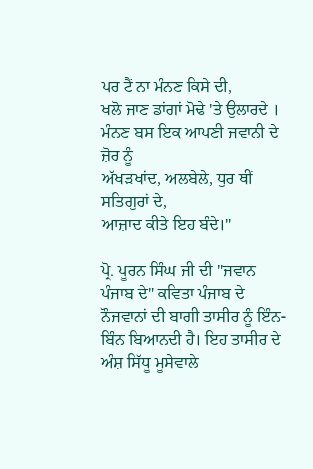ਪਰ ਟੈਂ ਨਾ ਮੰਨਣ ਕਿਸੇ ਦੀ,
ਖਲੋ ਜਾਣ ਡਾਂਗਾਂ ਮੋਢੇ 'ਤੇ ਉਲਾਰਦੇ ।
ਮੰਨਣ ਬਸ ਇਕ ਆਪਣੀ ਜਵਾਨੀ ਦੇ ਜ਼ੋਰ ਨੂੰ
ਅੱਖੜਖਾਂਦ, ਅਲਬੇਲੇ, ਧੁਰ ਥੀਂ ਸਤਿਗੁਰਾਂ ਦੇ,
ਆਜ਼ਾਦ ਕੀਤੇ ਇਹ ਬੰਦੇ।"

ਪ੍ਰੋ. ਪੂਰਨ ਸਿੰਘ ਜੀ ਦੀ "ਜਵਾਨ ਪੰਜਾਬ ਦੇ" ਕਵਿਤਾ ਪੰਜਾਬ ਦੇ ਨੌਜਵਾਨਾਂ ਦੀ ਬਾਗੀ ਤਾਸੀਰ ਨੂੰ ਇੰਨ-ਬਿੰਨ ਬਿਆਨਦੀ ਹੈ। ਇਹ ਤਾਸੀਰ ਦੇ ਅੰਸ਼ ਸਿੱਧੂ ਮੂਸੇਵਾਲੇ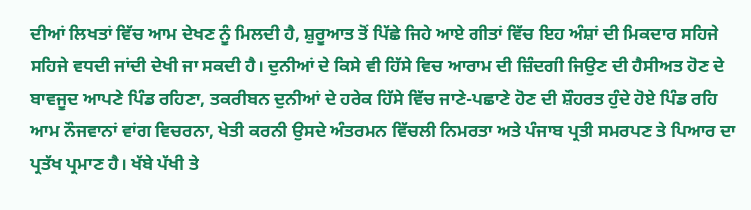ਦੀਆਂ ਲਿਖਤਾਂ ਵਿੱਚ ਆਮ ਦੇਖਣ ਨੂੰ ਮਿਲਦੀ ਹੈ, ਸ਼ੁਰੂਆਤ ਤੋਂ ਪਿੱਛੇ ਜਿਹੇ ਆਏ ਗੀਤਾਂ ਵਿੱਚ ਇਹ ਅੰਸ਼ਾਂ ਦੀ ਮਿਕਦਾਰ ਸਹਿਜੇ ਸਹਿਜੇ ਵਧਦੀ ਜਾਂਦੀ ਦੇਖੀ ਜਾ ਸਕਦੀ ਹੈ। ਦੁਨੀਆਂ ਦੇ ਕਿਸੇ ਵੀ ਹਿੱਸੇ ਵਿਚ ਆਰਾਮ ਦੀ ਜ਼ਿੰਦਗੀ ਜਿਉਣ ਦੀ ਹੈਸੀਅਤ ਹੋਣ ਦੇ ਬਾਵਜੂਦ ਆਪਣੇ ਪਿੰਡ ਰਹਿਣਾ, ਤਕਰੀਬਨ ਦੁਨੀਆਂ ਦੇ ਹਰੇਕ ਹਿੱਸੇ ਵਿੱਚ ਜਾਣੇ-ਪਛਾਣੇ ਹੋਣ ਦੀ ਸ਼ੌਹਰਤ ਹੁੰਦੇ ਹੋਏ ਪਿੰਡ ਰਹਿ ਆਮ ਨੌਜਵਾਨਾਂ ਵਾਂਗ ਵਿਚਰਨਾ, ਖੇਤੀ ਕਰਨੀ ਉਸਦੇ ਅੰਤਰਮਨ ਵਿੱਚਲੀ ਨਿਮਰਤਾ ਅਤੇ ਪੰਜਾਬ ਪ੍ਰਤੀ ਸਮਰਪਣ ਤੇ ਪਿਆਰ ਦਾ ਪ੍ਰਤੱਖ ਪ੍ਰਮਾਣ ਹੈ। ਖੱਬੇ ਪੱਖੀ ਤੇ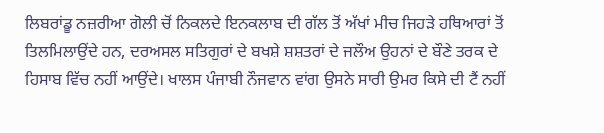ਲਿਬਰਾਂਡੂ ਨਜ਼ਰੀਆ ਗੋਲੀ ਚੋਂ ਨਿਕਲਦੇ ਇਨਕਲਾਬ ਦੀ ਗੱਲ ਤੋਂ ਅੱਖਾਂ ਮੀਚ ਜਿਹੜੇ ਹਥਿਆਰਾਂ ਤੋਂ ਤਿਲਮਿਲਾਉਂਦੇ ਹਨ, ਦਰਅਸਲ ਸਤਿਗੁਰਾਂ ਦੇ ਬਖਸ਼ੇ ਸ਼ਸ਼ਤਰਾਂ ਦੇ ਜਲੌਅ ਉਹਨਾਂ ਦੇ ਬੌਣੇ ਤਰਕ ਦੇ ਹਿਸਾਬ ਵਿੱਚ ਨਹੀਂ ਆਉਂਦੇ। ਖਾਲਸ ਪੰਜਾਬੀ ਨੌਜਵਾਨ ਵਾਂਗ ਉਸਨੇ ਸਾਰੀ ਉਮਰ ਕਿਸੇ ਦੀ ਟੈਂ ਨਹੀਂ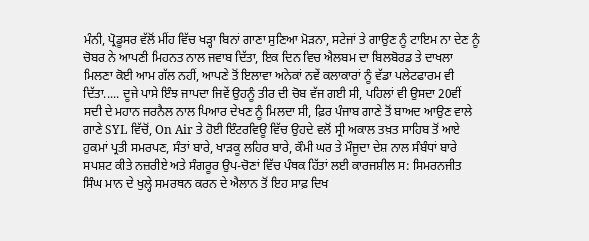ਮੰਨੀ, ਪ੍ਰੋਡੂਸਰ ਵੱਲੋਂ ਮੀਂਹ ਵਿੱਚ ਖੜ੍ਹਾ ਬਿਨਾਂ ਗਾਣਾ ਸੁਣਿਆ ਮੋੜਨਾ, ਸਟੇਜਾਂ ਤੇ ਗਾਉਣ ਨੂੰ ਟਾਇਮ ਨਾ ਦੇਣ ਨੂੰ ਚੋਬਰ ਨੇ ਆਪਣੀ ਮਿਹਨਤ ਨਾਲ ਜਵਾਬ ਦਿੱਤਾ, ਇਕ ਦਿਨ ਵਿਚ ਐਲਬਮ ਦਾ ਬਿਲਬੋਰਡ ਤੇ ਦਾਖਲਾ ਮਿਲਣਾ ਕੋਈ ਆਮ ਗੱਲ ਨਹੀਂ, ਆਪਣੇ ਤੋਂ ਇਲਾਵਾ ਅਨੇਕਾਂ ਨਵੇਂ ਕਲਾਕਾਰਾਂ ਨੂੰ ਵੱਡਾ ਪਲੇਟਫਾਰਮ ਵੀ ਦਿੱਤਾ..... ਦੂਜੇ ਪਾਸੇ ਇੰਝ ਜਾਪਦਾ ਜਿਵੇਂ ਉਹਨੂੰ ਤੀਰ ਦੀ ਚੋਬ ਵੱਜ ਗਈ ਸੀ, ਪਹਿਲਾਂ ਵੀ ਉਸਦਾ 20ਵੀਂ ਸਦੀ ਦੇ ਮਹਾਨ ਜਰਨੈਲ ਨਾਲ ਪਿਆਰ ਦੇਖਣ ਨੂੰ ਮਿਲਦਾ ਸੀ, ਫ਼ਿਰ ਪੰਜਾਬ ਗਾਣੇ ਤੋਂ ਬਾਅਦ ਆਉਣ ਵਾਲੇ ਗਾਣੇ SYL ਵਿੱਚੋਂ, On Air ਤੇ ਹੋਈ ਇੰਟਰਵਿਊ ਵਿੱਚ ਉਹਦੇ ਵਲੋਂ ਸ੍ਰੀ ਅਕਾਲ ਤਖ਼ਤ ਸਾਹਿਬ ਤੋਂ ਆਏ ਹੁਕਮਾਂ ਪ੍ਰਤੀ ਸਮਰਪਣ, ਸੰਤਾਂ ਬਾਰੇ, ਖਾੜਕੂ ਲਹਿਰ ਬਾਰੇ, ਕੌਮੀ ਘਰ ਤੇ ਮੌਜੂਦਾ ਦੇਸ਼ ਨਾਲ ਸੰਬੰਧਾਂ ਬਾਰੇ ਸਪਸ਼ਟ ਕੀਤੇ ਨਜ਼ਰੀਏ ਅਤੇ ਸੰਗਰੂਰ ਉਪ-ਚੋਣਾਂ ਵਿੱਚ ਪੰਥਕ ਹਿੱਤਾਂ ਲਈ ਕਾਰਜਸ਼ੀਲ ਸ: ਸਿਮਰਨਜੀਤ ਸਿੰਘ ਮਾਨ ਦੇ ਖੁਲ੍ਹੇ ਸਮਰਥਨ ਕਰਨ ਦੇ ਐਲਾਨ ਤੋਂ ਇਹ ਸਾਫ਼ ਦਿਖ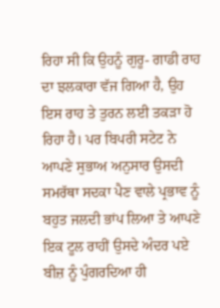ਰਿਹਾ ਸੀ ਕਿ ਉਹਨੂੰ ਗੁਰੂ- ਗਾਡੀ ਰਾਹ ਦਾ ਝਲਕਾਰਾ ਵੱਜ ਗਿਆ ਹੈ, ਉਹ ਇਸ ਰਾਹ ਤੇ ਤੁਰਨ ਲਈ ਤਕੜਾ ਹੋ ਰਿਹਾ ਹੈ। ਪਰ ਬਿਪਰੀ ਸਟੇਟ ਨੇ ਆਪਣੇ ਸੁਭਾਅ ਅਨੁਸਾਰ ਉਸਦੀ ਸਮਰੱਥਾ ਸਦਕਾ ਪੈਣ ਵਾਲੇ ਪ੍ਰਭਾਵ ਨੂੰ ਬਹੁਤ ਜਲਦੀ ਭਾਂਪ ਲਿਆ ਤੇ ਆਪਣੇ ਇਕ ਟੂਲ ਰਾਹੀਂ ਉਸਦੇ ਅੰਦਰ ਪਏ ਬੀਜ਼ ਨੂੰ ਪੁੰਗਰਦਿਆ ਹੀ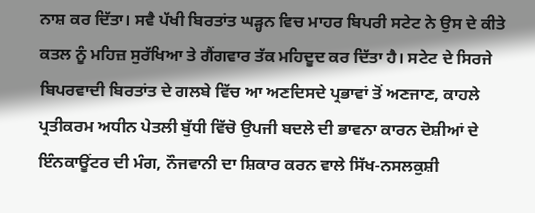ਨਾਸ਼ ਕਰ ਦਿੱਤਾ। ਸਵੈ ਪੱਖੀ ਬਿਰਤਾਂਤ ਘੜ੍ਹਨ ਵਿਚ ਮਾਹਰ ਬਿਪਰੀ ਸਟੇਟ ਨੇ ਉਸ ਦੇ ਕੀਤੇ ਕਤਲ ਨੂੰ ਮਹਿਜ਼ ਸੁਰੱਖਿਆ ਤੇ ਗੈਂਗਵਾਰ ਤੱਕ ਮਹਿਦੂਦ ਕਰ ਦਿੱਤਾ ਹੈ। ਸਟੇਟ ਦੇ ਸਿਰਜੇ ਬਿਪਰਵਾਦੀ ਬਿਰਤਾਂਤ ਦੇ ਗਲਬੇ ਵਿੱਚ ਆ ਅਣਦਿਸਦੇ ਪ੍ਰਭਾਵਾਂ ਤੋਂ ਅਣਜਾਣ, ਕਾਹਲੇ ਪ੍ਰਤੀਕਰਮ ਅਧੀਨ ਪੇਤਲੀ ਬੁੱਧੀ ਵਿੱਚੋ ਉਪਜੀ ਬਦਲੇ ਦੀ ਭਾਵਨਾ ਕਾਰਨ ਦੋਸ਼ੀਆਂ ਦੇ ਇੰਨਕਾਊਂਟਰ ਦੀ ਮੰਗ, ਨੌਜਵਾਨੀ ਦਾ ਸ਼ਿਕਾਰ ਕਰਨ ਵਾਲੇ ਸਿੱਖ-ਨਸਲਕੁਸ਼ੀ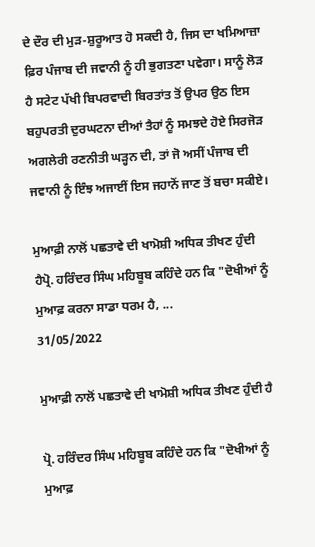ਦੇ ਦੌਰ ਦੀ ਮੁੜ-ਸ਼ੁਰੂਆਤ ਹੋ ਸਕਦੀ ਹੈ, ਜਿਸ ਦਾ ਖਮਿਆਜ਼ਾ ਫ਼ਿਰ ਪੰਜਾਬ ਦੀ ਜਵਾਨੀ ਨੂੰ ਹੀ ਭੁਗਤਣਾ ਪਵੇਗਾ। ਸਾਨੂੰ ਲੋੜ ਹੈ ਸਟੇਟ ਪੱਖੀ ਬਿਪਰਵਾਦੀ ਬਿਰਤਾਂਤ ਤੋਂ ਉਪਰ ਉਠ ਇਸ ਬਹੁਪਰਤੀ ਦੁਰਘਟਨਾ ਦੀਆਂ ਤੈਹਾਂ ਨੂੰ ਸਮਝਦੇ ਹੋਏ ਸਿਰਜੋੜ ਅਗਲੇਰੀ ਰਣਨੀਤੀ ਘੜ੍ਹਨ ਦੀ, ਤਾਂ ਜੋ ਅਸੀਂ ਪੰਜਾਬ ਦੀ ਜਵਾਨੀ ਨੂੰ ਇੰਝ ਅਜਾਈਂ ਇਸ ਜਹਾਨੋਂ ਜਾਣ ਤੋਂ ਬਚਾ ਸਕੀਏ।

ਮੁਆਫ਼ੀ ਨਾਲੋਂ ਪਛਤਾਵੇ ਦੀ ਖਾਮੋਸ਼ੀ ਅਧਿਕ ਤੀਖਣ ਹੁੰਦੀ ਹੈਪ੍ਰੋ. ਹਰਿੰਦਰ ਸਿੰਘ ਮਹਿਬੂਬ ਕਹਿੰਦੇ ਹਨ ਕਿ "ਦੋਖੀਆਂ ਨੂੰ ਮੁਆਫ਼ ਕਰਨਾ ਸਾਡਾ ਧਰਮ ਹੈ, ...
31/05/2022

ਮੁਆਫ਼ੀ ਨਾਲੋਂ ਪਛਤਾਵੇ ਦੀ ਖਾਮੋਸ਼ੀ ਅਧਿਕ ਤੀਖਣ ਹੁੰਦੀ ਹੈ

ਪ੍ਰੋ. ਹਰਿੰਦਰ ਸਿੰਘ ਮਹਿਬੂਬ ਕਹਿੰਦੇ ਹਨ ਕਿ "ਦੋਖੀਆਂ ਨੂੰ ਮੁਆਫ਼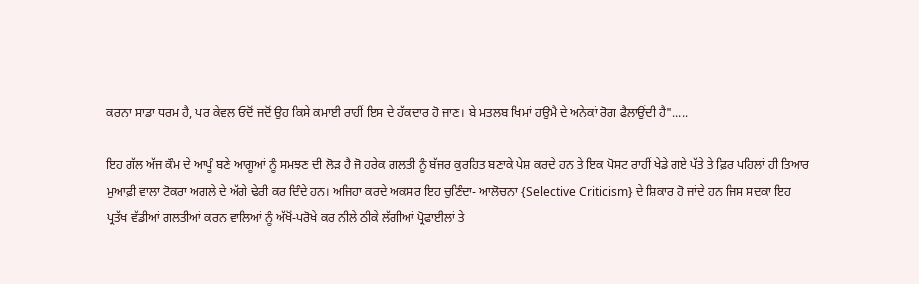ਕਰਨਾ ਸਾਡਾ ਧਰਮ ਹੈ, ਪਰ ਕੇਵਲ ਓਦੋਂ ਜਦੋਂ ਉਹ ਕਿਸੇ ਕਮਾਈ ਰਾਹੀਂ ਇਸ ਦੇ ਹੱਕਦਾਰ ਹੋ ਜਾਣ। ਬੇ ਮਤਲਬ ਖਿਮਾਂ ਹਉਮੈ ਦੇ ਅਨੇਕਾਂ ਰੋਗ ਫੈਲਾਉਂਦੀ ਹੈ".....

ਇਹ ਗੱਲ ਅੱਜ ਕੌਮ ਦੇ ਆਪੂੰ ਬਣੇ ਆਗੂਆਂ ਨੂੰ ਸਮਝਣ ਦੀ ਲੋੜ ਹੈ ਜੋ ਹਰੇਕ ਗਲਤੀ ਨੂੰ ਬੱਜਰ ਕੁਰਹਿਤ ਬਣਾਕੇ ਪੇਸ਼ ਕਰਦੇ ਹਨ ਤੇ ਇਕ ਪੋਸਟ ਰਾਹੀਂ ਖੇਡੇ ਗਏ ਪੱਤੇ ਤੇ ਫ਼ਿਰ ਪਹਿਲਾਂ ਹੀ ਤਿਆਰ ਮੁਆਫ਼ੀ ਵਾਲਾ ਟੋਕਰਾ ਅਗਲੇ ਦੇ ਅੱਗੇ ਢੇਰੀ ਕਰ ਦਿੰਦੇ ਹਨ। ਅਜਿਹਾ ਕਰਦੇ ਅਕਸਰ ਇਹ ਚੁਣਿੰਦਾ- ਆਲੋਚਨਾ {Selective Criticism} ਦੇ ਸ਼ਿਕਾਰ ਹੋ ਜਾਂਦੇ ਹਨ ਜਿਸ ਸਦਕਾ ਇਹ ਪ੍ਰਤੱਖ ਵੱਡੀਆਂ ਗਲਤੀਆਂ ਕਰਨ ਵਾਲਿਆਂ ਨੂੰ ਅੱਖੋਂ-ਪਰੋਖੇ ਕਰ ਨੀਲੇ ਠੀਕੇ ਲੱਗੀਆਂ ਪ੍ਰੋਫਾਈਲਾਂ ਤੇ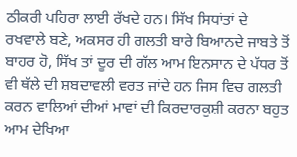ਠੀਕਰੀ ਪਹਿਰਾ ਲਾਈ ਰੱਖਦੇ ਹਨ। ਸਿੱਖ ਸਿਧਾਂਤਾਂ ਦੇ ਰਖਵਾਲੇ ਬਣੇ, ਅਕਸਰ ਹੀ ਗਲਤੀ ਬਾਰੇ ਬਿਆਨਦੇ ਜਾਬਤੇ ਤੋਂ ਬਾਹਰ ਹੋ, ਸਿੱਖ ਤਾਂ ਦੂਰ ਦੀ ਗੱਲ ਆਮ ਇਨਸਾਨ ਦੇ ਪੱਧਰ ਤੋਂ ਵੀ ਥੱਲੇ ਦੀ ਸ਼ਬਦਾਵਲੀ ਵਰਤ ਜਾਂਦੇ ਹਨ ਜਿਸ ਵਿਚ ਗਲਤੀ ਕਰਨ ਵਾਲਿਆਂ ਦੀਆਂ ਮਾਵਾਂ ਦੀ ਕਿਰਦਾਰਕੁਸ਼ੀ ਕਰਨਾ ਬਹੁਤ ਆਮ ਦੇਖਿਆ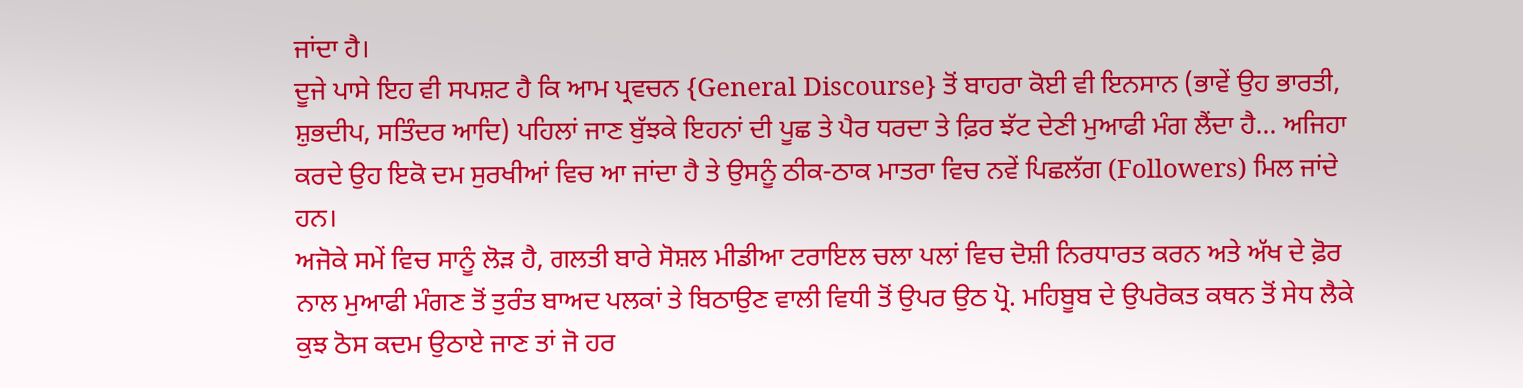ਜਾਂਦਾ ਹੈ।
ਦੂਜੇ ਪਾਸੇ ਇਹ ਵੀ ਸਪਸ਼ਟ ਹੈ ਕਿ ਆਮ ਪ੍ਰਵਚਨ {General Discourse} ਤੋਂ ਬਾਹਰਾ ਕੋਈ ਵੀ ਇਨਸਾਨ (ਭਾਵੇਂ ਉਹ ਭਾਰਤੀ, ਸ਼ੁਭਦੀਪ, ਸਤਿੰਦਰ ਆਦਿ) ਪਹਿਲਾਂ ਜਾਣ ਬੁੱਝਕੇ ਇਹਨਾਂ ਦੀ ਪੂਛ ਤੇ ਪੈਰ ਧਰਦਾ ਤੇ ਫ਼ਿਰ ਝੱਟ ਦੇਣੀ ਮੁਆਫੀ ਮੰਗ ਲੈਂਦਾ ਹੈ... ਅਜਿਹਾ ਕਰਦੇ ਉਹ ਇਕੋ ਦਮ ਸੁਰਖੀਆਂ ਵਿਚ ਆ ਜਾਂਦਾ ਹੈ ਤੇ ਉਸਨੂੰ ਠੀਕ-ਠਾਕ ਮਾਤਰਾ ਵਿਚ ਨਵੇਂ ਪਿਛਲੱਗ (Followers) ਮਿਲ ਜਾਂਦੇ ਹਨ।
ਅਜੋਕੇ ਸਮੇਂ ਵਿਚ ਸਾਨੂੰ ਲੋੜ ਹੈ, ਗਲਤੀ ਬਾਰੇ ਸੋਸ਼ਲ ਮੀਡੀਆ ਟਰਾਇਲ ਚਲਾ ਪਲਾਂ ਵਿਚ ਦੋਸ਼ੀ ਨਿਰਧਾਰਤ ਕਰਨ ਅਤੇ ਅੱਖ ਦੇ ਫ਼ੋਰ ਨਾਲ ਮੁਆਫੀ ਮੰਗਣ ਤੋਂ ਤੁਰੰਤ ਬਾਅਦ ਪਲਕਾਂ ਤੇ ਬਿਠਾਉਣ ਵਾਲੀ ਵਿਧੀ ਤੋਂ ਉਪਰ ਉਠ ਪ੍ਰੋ. ਮਹਿਬੂਬ ਦੇ ਉਪਰੋਕਤ ਕਥਨ ਤੋਂ ਸੇਧ ਲੈਕੇ ਕੁਝ ਠੋਸ ਕਦਮ ਉਠਾਏ ਜਾਣ ਤਾਂ ਜੋ ਹਰ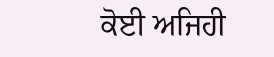ਕੋਈ ਅਜਿਹੀ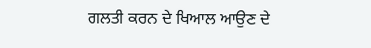ਗਲਤੀ ਕਰਨ ਦੇ ਖਿਆਲ ਆਉਣ ਦੇ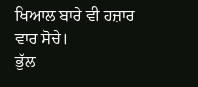ਖਿਆਲ ਬਾਰੇ ਵੀ ਹਜ਼ਾਰ ਵਾਰ ਸੋਚੇ।
ਭੁੱਲ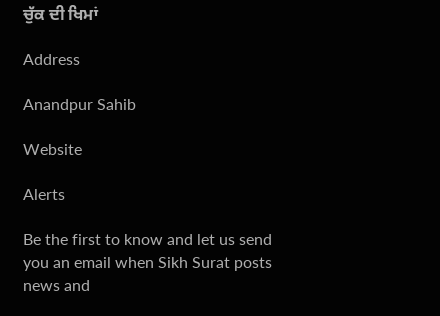ਚੁੱਕ ਦੀ ਖਿਮਾਂ

Address

Anandpur Sahib

Website

Alerts

Be the first to know and let us send you an email when Sikh Surat posts news and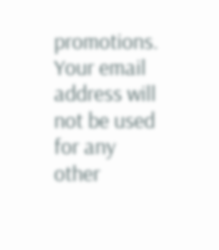promotions. Your email address will not be used for any other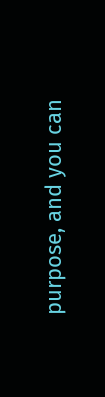purpose, and you can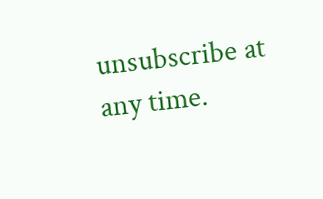unsubscribe at any time.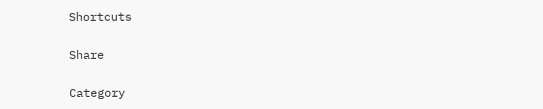Shortcuts

Share

Category